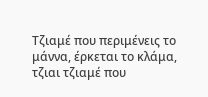Τζιαμέ που περιμένεις το μάννα, έρκεται το κλάμα, τζιαι τζιαμέ που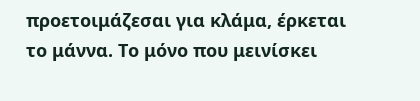προετοιμάζεσαι για κλάμα, έρκεται το μάννα. Το μόνο που μεινίσκει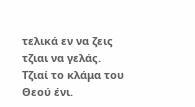τελικά εν να ζεις τζιαι να γελάς. Τζιαί το κλάμα του Θεού ένι.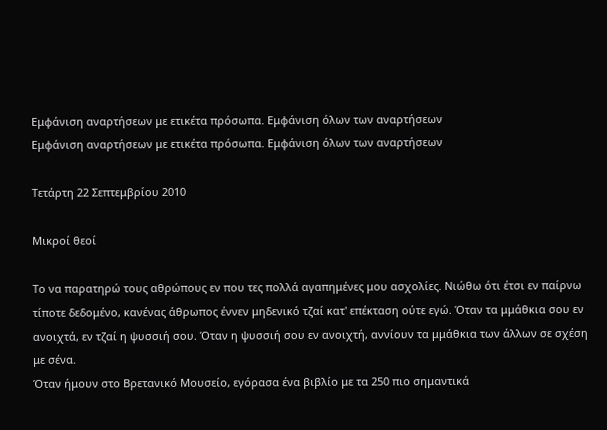Εμφάνιση αναρτήσεων με ετικέτα πρόσωπα. Εμφάνιση όλων των αναρτήσεων
Εμφάνιση αναρτήσεων με ετικέτα πρόσωπα. Εμφάνιση όλων των αναρτήσεων

Τετάρτη 22 Σεπτεμβρίου 2010

Μικροί θεοί

Το να παρατηρώ τους αθρώπους εν που τες πολλά αγαπημένες μου ασχολίες. Νιώθω ότι έτσι εν παίρνω τίποτε δεδομένο, κανένας άθρωπος έννεν μηδενικό τζαί κατ' επέκταση ούτε εγώ. Όταν τα μμάθκια σου εν ανοιχτά, εν τζαί η ψυσσιή σου. Όταν η ψυσσιή σου εν ανοιχτή, αννίουν τα μμάθκια των άλλων σε σχέση με σένα.
Όταν ήμουν στο Βρετανικό Μουσείο, εγόρασα ένα βιβλίο με τα 250 πιο σημαντικά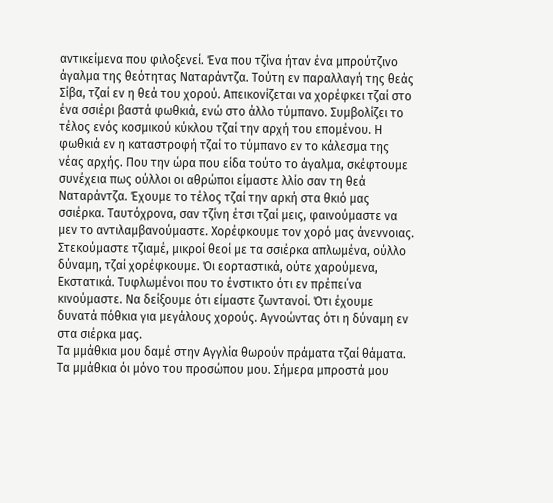αντικείμενα που φιλοξενεί. Ένα που τζίνα ήταν ένα μπρούτζινο άγαλμα της θεότητας Ναταράντζα. Τούτη εν παραλλαγή της θεάς Σίβα, τζαί εν η θεά του χορού. Απεικονίζεται να χορέφκει τζαί στο ένα σσιέρι βαστά φωθκιά, ενώ στο άλλο τύμπανο. Συμβολίζει το τέλος ενός κοσμικού κύκλου τζαί την αρχή του επομένου. Η φωθκιά εν η καταστροφή τζαί το τύμπανο εν το κάλεσμα της νέας αρχής. Που την ώρα που είδα τούτο το άγαλμα, σκέφτουμε συνέχεια πως ούλλοι οι αθρώποι είμαστε λλίο σαν τη θεά Ναταράντζα. Έχουμε το τέλος τζαί την αρκή στα θκιό μας σσιέρκα. Ταυτόχρονα, σαν τζίνη έτσι τζαί μεις, φαινούμαστε να μεν το αντιλαμβανούμαστε. Χορέφκουμε τον χορό μας άνεννοιας. Στεκούμαστε τζιαμέ, μικροί θεοί με τα σσιέρκα απλωμένα, ούλλο δύναμη, τζαί χορέφκουμε. Όι εορταστικά, ούτε χαρούμενα, Εκστατικά. Τυφλωμένοι που το ένστικτο ότι εν πρέπει΄να κινούμαστε. Να δείξουμε ότι είμαστε ζωντανοί. Ότι έχουμε δυνατά πόθκια για μεγάλους χορούς. Αγνοώντας ότι η δύναμη εν στα σιέρκα μας.
Τα μμάθκια μου δαμέ στην Αγγλία θωρούν πράματα τζαί θάματα. Τα μμάθκια όι μόνο του προσώπου μου. Σήμερα μπροστά μου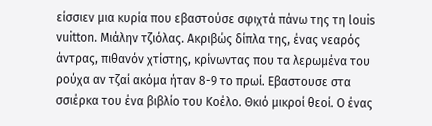είσσιεν μια κυρία που εβαστούσε σφιχτά πάνω της τη louis vuitton. Μιάλην τζιόλας. Ακριβώς δίπλα της, ένας νεαρός άντρας, πιθανόν χτίστης, κρίνωντας που τα λερωμένα του ρούχα αν τζαί ακόμα ήταν 8-9 το πρωί. Εβαστουσε στα σσιέρκα του ένα βιβλίο του Κοέλο. Θκιό μικροί θεοί. Ο ένας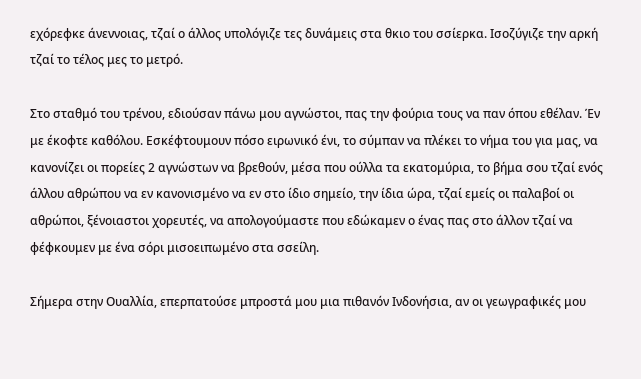εχόρεφκε άνεννοιας, τζαί ο άλλος υπολόγιζε τες δυνάμεις στα θκιο του σσίερκα. Ισοζύγιζε την αρκή τζαί το τέλος μες το μετρό.

Στο σταθμό του τρένου, εδιούσαν πάνω μου αγνώστοι, πας την φούρια τους να παν όπου εθέλαν. Έν με έκοφτε καθόλου. Εσκέφτουμουν πόσο ειρωνικό ένι, το σύμπαν να πλέκει το νήμα του για μας, να κανονίζει οι πορείες 2 αγνώστων να βρεθούν, μέσα που ούλλα τα εκατομύρια, το βήμα σου τζαί ενός άλλου αθρώπου να εν κανονισμένο να εν στο ίδιο σημείο, την ίδια ώρα, τζαί εμείς οι παλαβοί οι αθρώποι, ξένοιαστοι χορευτές, να απολογούμαστε που εδώκαμεν ο ένας πας στο άλλον τζαί να φέφκουμεν με ένα σόρι μισοειπωμένο στα σσείλη.

Σήμερα στην Ουαλλία, επερπατούσε μπροστά μου μια πιθανόν Ινδονήσια, αν οι γεωγραφικές μου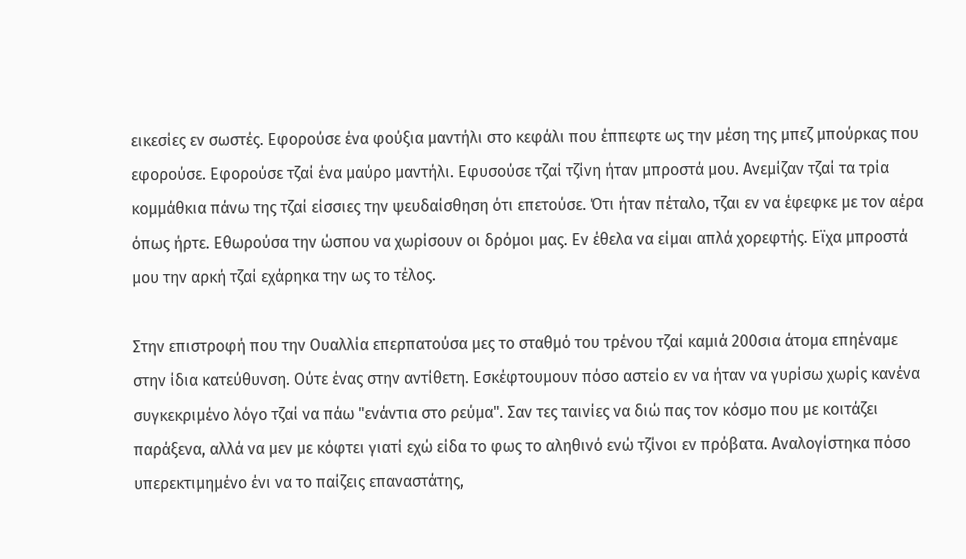εικεσίες εν σωστές. Εφορούσε ένα φούξια μαντήλι στο κεφάλι που έππεφτε ως την μέση της μπεζ μπούρκας που εφορούσε. Εφορούσε τζαί ένα μαύρο μαντήλι. Εφυσούσε τζαί τζίνη ήταν μπροστά μου. Ανεμίζαν τζαί τα τρία κομμάθκια πάνω της τζαί είσσιες την ψευδαίσθηση ότι επετούσε. Ότι ήταν πέταλο, τζαι εν να έφεφκε με τον αέρα όπως ήρτε. Εθωρούσα την ώσπου να χωρίσουν οι δρόμοι μας. Εν έθελα να είμαι απλά χορεφτής. Εϊχα μπροστά μου την αρκή τζαί εχάρηκα την ως το τέλος.

Στην επιστροφή που την Ουαλλία επερπατούσα μες το σταθμό του τρένου τζαί καμιά 200σια άτομα επηέναμε στην ίδια κατεύθυνση. Ούτε ένας στην αντίθετη. Εσκέφτουμουν πόσο αστείο εν να ήταν να γυρίσω χωρίς κανένα συγκεκριμένο λόγο τζαί να πάω "ενάντια στο ρεύμα". Σαν τες ταινίες να διώ πας τον κόσμο που με κοιτάζει παράξενα, αλλά να μεν με κόφτει γιατί εχώ είδα το φως το αληθινό ενώ τζίνοι εν πρόβατα. Αναλογίστηκα πόσο υπερεκτιμημένο ένι να το παίζεις επαναστάτης,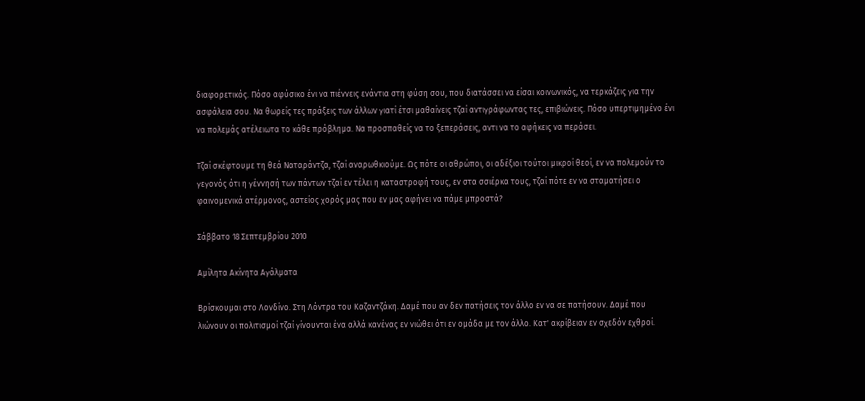διαφορετικός. Πόσο αφύσικο ένι να πιέννεις ενάντια στη φύση σου, που διατάσσει να είσαι κοινωνικός, να τερκάζεις για την ασφάλεια σου. Να θωρείς τες πράξεις των άλλων γιατί έτσι μαθαίνεις τζαί αντιγράφωντας τες, επιβιώνεις. Πόσο υπερτιμημένο ένι να πολεμάς ατέλειωτα το κάθε πρόβλημα. Να προσπαθείς να το ξεπεράσεις, αντι να το αφήκεις να περάσει.

Τζαί σκέφτουμε τη θεά Ναταράντζα, τζαί αναρωθκιούμε. Ως πότε οι αθρώποι, οι αδέξιοι τούτοι μικροί θεοί, εν να πολεμούν το γεγονός ότι η γέννησή των πάντων τζαί εν τέλει η καταστροφή τους, εν στα σσιέρκα τους, τζαί πότε εν να σταματήσει ο φαινομενικά ατέρμονος, αστείος χορός μας που εν μας αφήνει να πάμε μπροστά?

Σάββατο 18 Σεπτεμβρίου 2010

Αμίλητα Ακίνητα Αγάλματα

Βρίσκουμαι στο Λονδίνο. Στη Λόντρα του Καζαντζάκη. Δαμέ που αν δεν πατήσεις τον άλλο εν να σε πατήσουν. Δαμέ που λιώνουν οι πολιτισμοί τζαί γίνουνται ένα αλλά κανένας εν νιώθει ότι εν ομάδα με τον άλλο. Κατ' ακρίβειαν εν σχεδόν εχθροί.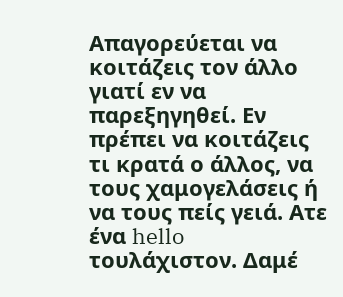Απαγορεύεται να κοιτάζεις τον άλλο γιατί εν να παρεξηγηθεί. Εν πρέπει να κοιτάζεις τι κρατά ο άλλος, να τους χαμογελάσεις ή να τους πείς γειά. Ατε ένα hello τουλάχιστον. Δαμέ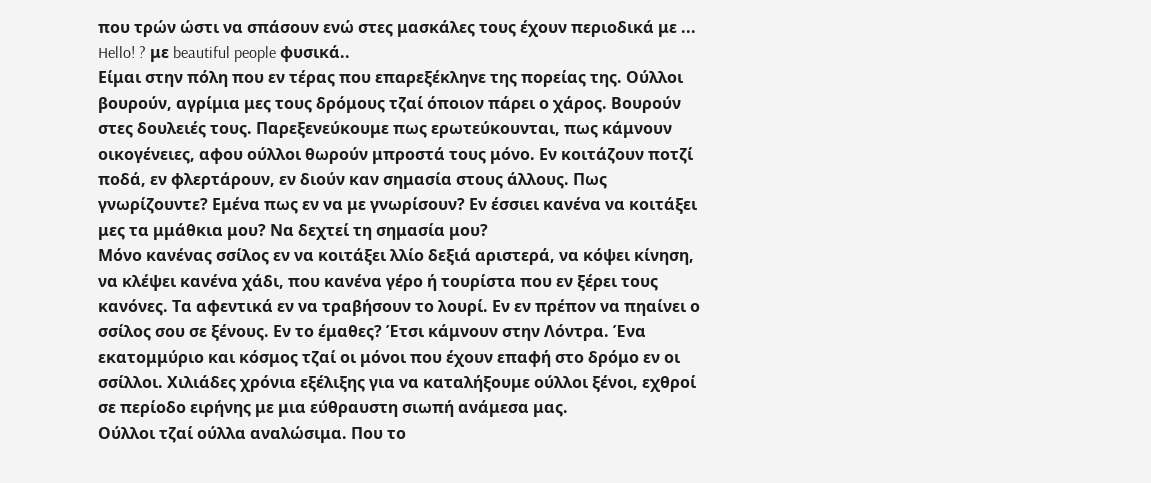που τρών ώστι να σπάσουν ενώ στες μασκάλες τους έχουν περιοδικά με ... Hello! ? με beautiful people φυσικά..
Είμαι στην πόλη που εν τέρας που επαρεξέκληνε της πορείας της. Ούλλοι βουρούν, αγρίμια μες τους δρόμους τζαί όποιον πάρει ο χάρος. Βουρούν στες δουλειές τους. Παρεξενεύκουμε πως ερωτεύκουνται, πως κάμνουν οικογένειες, αφου ούλλοι θωρούν μπροστά τους μόνο. Εν κοιτάζουν ποτζί ποδά, εν φλερτάρουν, εν διούν καν σημασία στους άλλους. Πως γνωρίζουντε? Εμένα πως εν να με γνωρίσουν? Εν έσσιει κανένα να κοιτάξει μες τα μμάθκια μου? Να δεχτεί τη σημασία μου?
Μόνο κανένας σσίλος εν να κοιτάξει λλίο δεξιά αριστερά, να κόψει κίνηση, να κλέψει κανένα χάδι, που κανένα γέρο ή τουρίστα που εν ξέρει τους κανόνες. Τα αφεντικά εν να τραβήσουν το λουρί. Εν εν πρέπον να πηαίνει ο σσίλος σου σε ξένους. Εν το έμαθες? Έτσι κάμνουν στην Λόντρα. Ένα εκατομμύριο και κόσμος τζαί οι μόνοι που έχουν επαφή στο δρόμο εν οι σσίλλοι. Χιλιάδες χρόνια εξέλιξης για να καταλήξουμε ούλλοι ξένοι, εχθροί σε περίοδο ειρήνης με μια εύθραυστη σιωπή ανάμεσα μας.
Ούλλοι τζαί ούλλα αναλώσιμα. Που το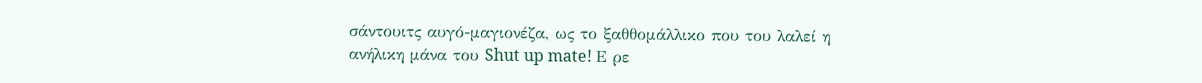σάντουιτς αυγό-μαγιονέζα, ως το ξαθθομάλλικο που του λαλεί η ανήλικη μάνα του Shut up mate! Ε ρε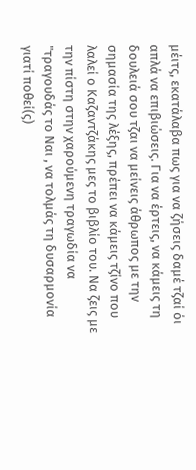μέιτς, εκατάλαβα πως για να ζήσεις δαμέ τζαί όι απλά να επιβιώσεις. Για να έρτεις, να κάμεις τη δουλειά σου τζαι να μείνεις άθρωπος με την σημασία της λέξης, πρέπει να κάμεις τζίνο που λαλεί ο Καζαντζάκης μες το βιβλίο του. Να ζεις με την πίστη στην χαρούμενη τραγωδία να "τραγουδάς το Ναι , να τολμάς τη δυσαρμονία γιατί ποθεί(ς)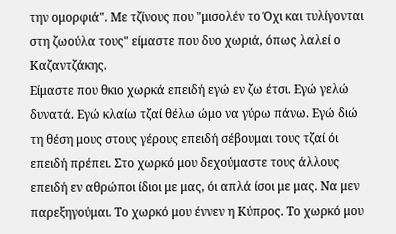την ομορφιά". Με τζίνους που "μισολέν το Όχι και τυλίγονται στη ζωούλα τους" είμαστε που δυο χωριά, όπως λαλεί ο Καζαντζάκης.
Είμαστε που θκιο χωρκά επειδή εγώ εν ζω έτσι. Εγώ γελώ δυνατά. Εγώ κλαίω τζαί θέλω ώμο να γύρω πάνω. Εγώ διώ τη θέση μους στους γέρους επειδή σέβουμαι τους τζαί όι επειδή πρέπει. Στο χωρκό μου δεχούμαστε τους άλλους επειδή εν αθρώποι ίδιοι με μας, όι απλά ίσοι με μας. Να μεν παρεξηγούμαι. Το χωρκό μου έννεν η Κύπρος. Το χωρκό μου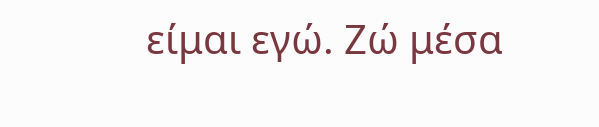είμαι εγώ. Ζώ μέσα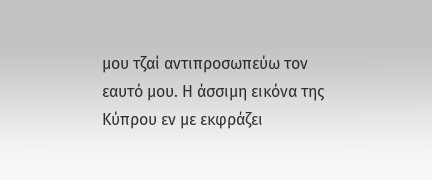μου τζαί αντιπροσωπεύω τον εαυτό μου. Η άσσιμη εικόνα της Κύπρου εν με εκφράζει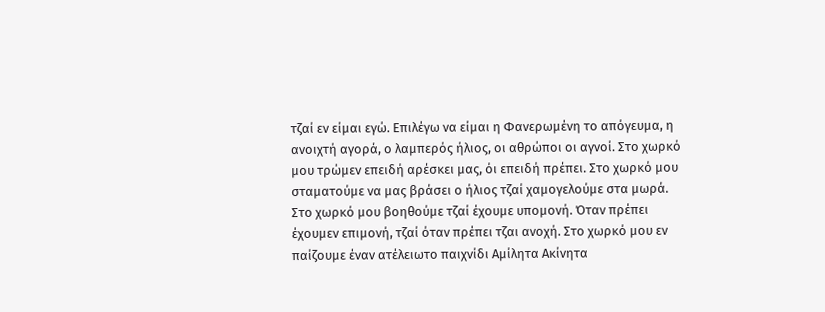τζαί εν είμαι εγώ. Επιλέγω να είμαι η Φανερωμένη το απόγευμα, η ανοιχτή αγορά, ο λαμπερός ήλιος, οι αθρώποι οι αγνοί. Στο χωρκό μου τρώμεν επειδή αρέσκει μας, όι επειδή πρέπει. Στο χωρκό μου σταματούμε να μας βράσει ο ήλιος τζαί χαμογελούμε στα μωρά. Στο χωρκό μου βοηθούμε τζαί έχουμε υπομονή. Όταν πρέπει έχουμεν επιμονή, τζαί όταν πρέπει τζαι ανοχή. Στο χωρκό μου εν παίζουμε έναν ατέλειωτο παιχνίδι Αμίλητα Ακίνητα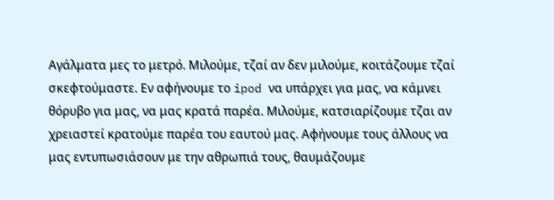Αγάλματα μες το μετρό. Μιλούμε, τζαί αν δεν μιλούμε, κοιτάζουμε τζαί σκεφτούμαστε. Εν αφήνουμε το ipod να υπάρχει για μας, να κάμνει θόρυβο για μας, να μας κρατά παρέα. Μιλούμε, κατσιαρίζουμε τζαι αν χρειαστεί κρατούμε παρέα του εαυτού μας. Αφήνουμε τους άλλους να μας εντυπωσιάσουν με την αθρωπιά τους, θαυμάζουμε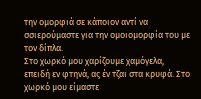την ομορφιά σε κάποιον αντί να σσιερούμαστε για την ομοιομορφία του με τον δίπλα.
Στο χωρκό μου χαρίζουμε χαμόγελα, επειδή εν φτηνά, ας έν τζαι στα κρυφά. Στο χωρκό μου είμαστε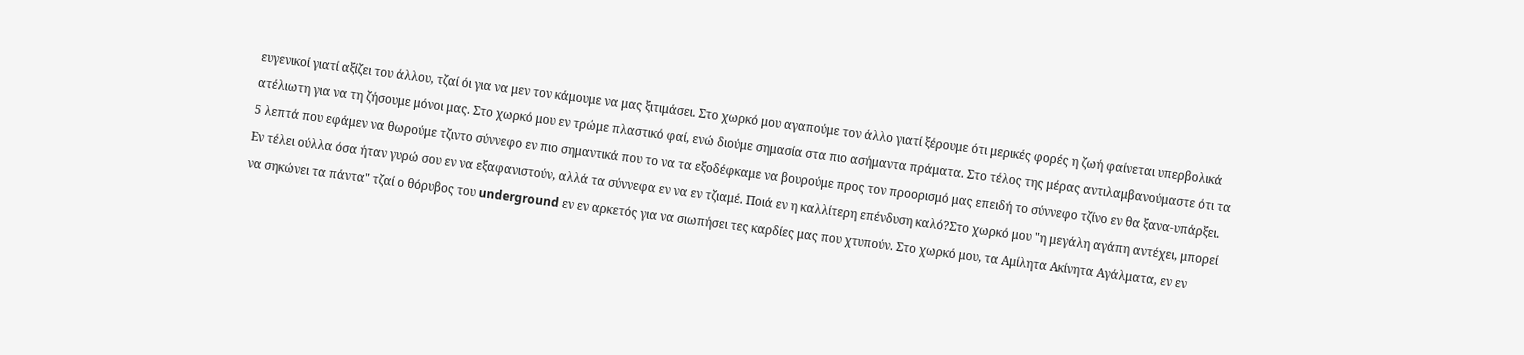ευγενικοί γιατί αξίζει του άλλου, τζαί όι για να μεν τον κάμουμε να μας ξιτιμάσει. Στο χωρκό μου αγαπούμε τον άλλο γιατί ξέρουμε ότι μερικές φορές η ζωή φαίνεται υπερβολικά ατέλιωτη για να τη ζήσουμε μόνοι μας. Στο χωρκό μου εν τρώμε πλαστικό φαί, ενώ διούμε σημασία στα πιο ασήμαντα πράματα. Στο τέλος της μέρας αντιλαμβανούμαστε ότι τα 5 λεπτά που εφάμεν να θωρούμε τζιντο σύννεφο εν πιο σημαντικά που το να τα εξοδέφκαμε να βουρούμε προς τον προορισμό μας επειδή το σύννεφο τζίνο εν θα ξανα-υπάρξει. Εν τέλει ούλλα όσα ήταν γυρώ σου εν να εξαφανιστούν, αλλά τα σύννεφα εν να εν τζιαμέ. Ποιά εν η καλλίτερη επένδυση καλό?Στο χωρκό μου "η μεγάλη αγάπη αντέχει, μπορεί να σηκώνει τα πάντα" τζαί ο θόρυβος του underground εν εν αρκετός για να σιωπήσει τες καρδίες μας που χτυπούν. Στο χωρκό μου, τα Αμίλητα Ακίνητα Αγάλματα, εν εν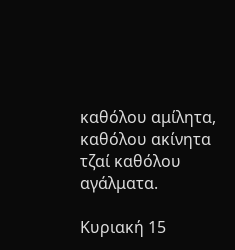καθόλου αμίλητα, καθόλου ακίνητα τζαί καθόλου αγάλματα.

Κυριακή 15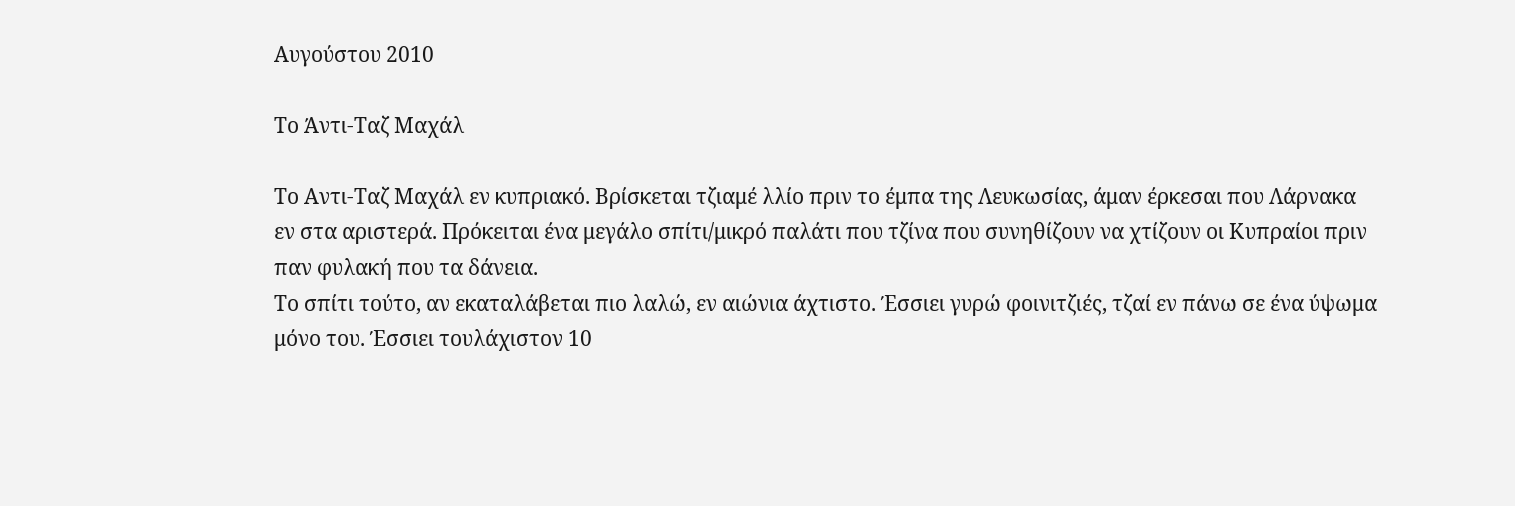Αυγούστου 2010

Το Άντι-Ταζ Μαχάλ

Το Αντι-Ταζ Μαχάλ εν κυπριακό. Βρίσκεται τζιαμέ λλίο πριν το έμπα της Λευκωσίας, άμαν έρκεσαι που Λάρνακα εν στα αριστερά. Πρόκειται ένα μεγάλο σπίτι/μικρό παλάτι που τζίνα που συνηθίζουν να χτίζουν οι Κυπραίοι πριν παν φυλακή που τα δάνεια.
Το σπίτι τούτο, αν εκαταλάβεται πιο λαλώ, εν αιώνια άχτιστο. Έσσιει γυρώ φοινιτζιές, τζαί εν πάνω σε ένα ύψωμα μόνο του. Έσσιει τουλάχιστον 10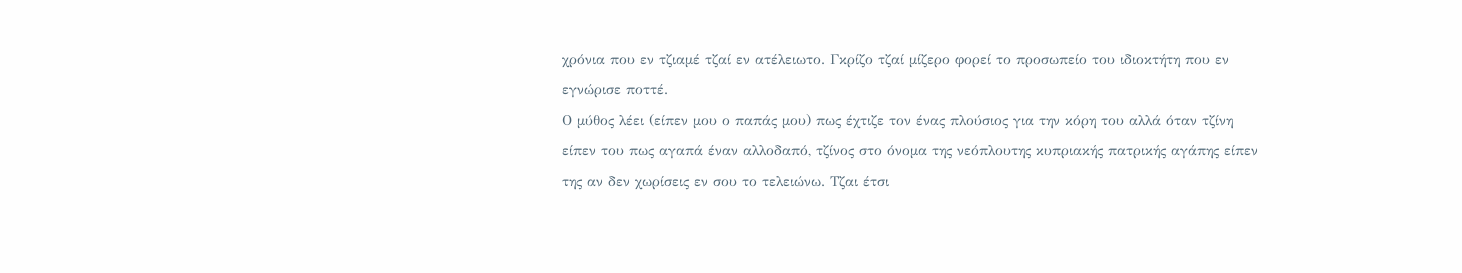χρόνια που εν τζιαμέ τζαί εν ατέλειωτο. Γκρίζο τζαί μίζερο φορεί το προσωπείο του ιδιοκτήτη που εν εγνώρισε ποττέ.
Ο μύθος λέει (είπεν μου ο παπάς μου) πως έχτιζε τον ένας πλούσιος για την κόρη του αλλά όταν τζίνη είπεν του πως αγαπά έναν αλλοδαπό, τζίνος στο όνομα της νεόπλουτης κυπριακής πατρικής αγάπης είπεν της αν δεν χωρίσεις εν σου το τελειώνω. Τζαι έτσι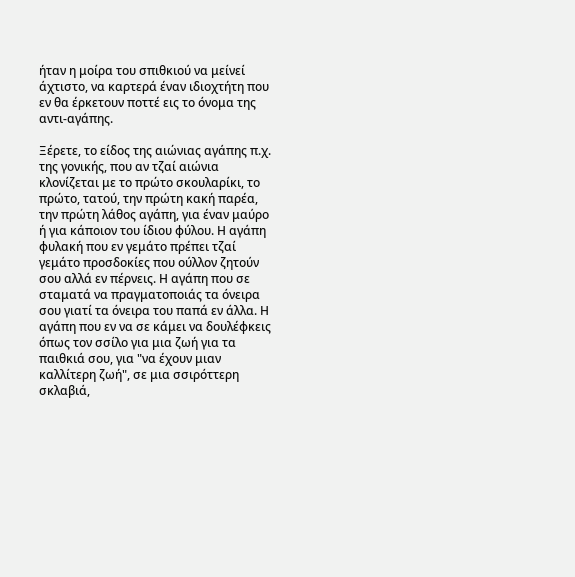ήταν η μοίρα του σπιθκιού να μείνεί άχτιστο, να καρτερά έναν ιδιοχτήτη που εν θα έρκετουν ποττέ εις το όνομα της αντι-αγάπης.

Ξέρετε, το είδος της αιώνιας αγάπης π.χ. της γονικής, που αν τζαί αιώνια κλονίζεται με το πρώτο σκουλαρίκι, το πρώτο, τατού, την πρώτη κακή παρέα, την πρώτη λάθος αγάπη, για έναν μαύρο ή για κάποιον του ίδιου φύλου. Η αγάπη φυλακή που εν γεμάτο πρέπει τζαί γεμάτο προσδοκίες που ούλλον ζητούν σου αλλά εν πέρνεις. Η αγάπη που σε σταματά να πραγματοποιάς τα όνειρα σου γιατί τα όνειρα του παπά εν άλλα. Η αγάπη που εν να σε κάμει να δουλέφκεις όπως τον σσίλο για μια ζωή για τα παιθκιά σου, για "να έχουν μιαν καλλίτερη ζωή", σε μια σσιρόττερη σκλαβιά,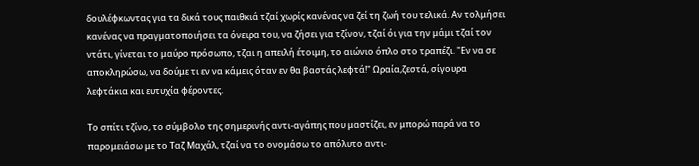δουλέφκωντας για τα δικά τους παιθκιά τζαί χωρίς κανένας να ζεί τη ζωή του τελικά. Αν τολμήσει κανένας να πραγματοποιήσει τα όνειρα του, να ζήσει για τζίνον, τζαί όι για την μάμι τζαί τον ντάτι, γίνεται το μαύρο πρόσωπο, τζαι η απειλή έτοιμη, το αιώνιο όπλο στο τραπέζι. "Εν να σε αποκληρώσω, να δούμε τι εν να κάμεις όταν εν θα βαστάς λεφτά!" Ωραία,ζεστά, σίγουρα λεφτάκια και ευτυχία φέροντες.

Το σπίτι τζίνο, το σύμβολο της σημερινής αντι-αγάπης που μαστίζει, εν μπορώ παρά να το παρομειάσω με το Ταζ Μαχάλ, τζαί να το ονομάσω το απόλυτο αντι-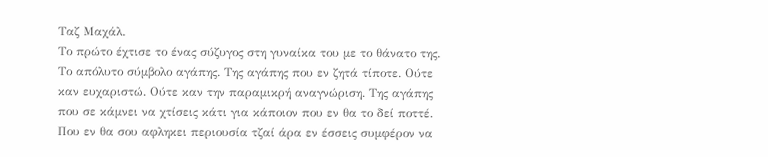Ταζ Μαχάλ.
Το πρώτο έχτισε το ένας σύζυγος στη γυναίκα του με το θάνατο της. Το απόλυτο σύμβολο αγάπης. Της αγάπης που εν ζητά τίποτε. Ούτε καν ευχαριστώ. Ούτε καν την παραμικρή αναγνώριση. Της αγάπης που σε κάμνει να χτίσεις κάτι για κάποιον που εν θα το δεί ποττέ. Που εν θα σου αφληκει περιουσία τζαί άρα εν έσσεις συμφέρον να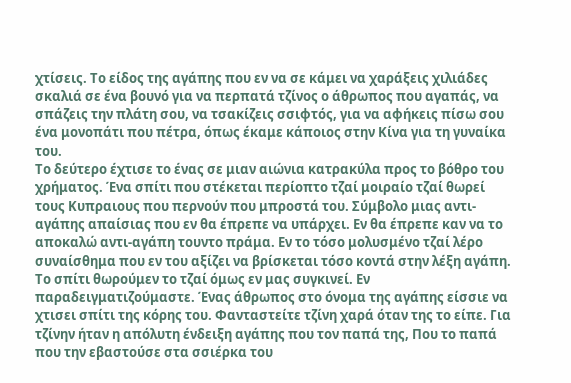χτίσεις. Το είδος της αγάπης που εν να σε κάμει να χαράξεις χιλιάδες σκαλιά σε ένα βουνό για να περπατά τζίνος ο άθρωπος που αγαπάς, να σπάζεις την πλάτη σου, να τσακίζεις σσιφτός, για να αφήκεις πίσω σου ένα μονοπάτι που πέτρα, όπως έκαμε κάποιος στην Κίνα για τη γυναίκα του.
Το δεύτερο έχτισε το ένας σε μιαν αιώνια κατρακύλα προς το βόθρο του χρήματος. Ένα σπίτι που στέκεται περίοπτο τζαί μοιραίο τζαί θωρεί τους Κυπραιους που περνούν που μπροστά του. Σύμβολο μιας αντι-αγάπης απαίσιας που εν θα έπρεπε να υπάρχει. Εν θα έπρεπε καν να το αποκαλώ αντι-αγάπη τουντο πράμα. Εν το τόσο μολυσμένο τζαί λέρο συναίσθημα που εν του αξίζει να βρίσκεται τόσο κοντά στην λέξη αγάπη.
Το σπίτι θωρούμεν το τζαί όμως εν μας συγκινεί. Εν παραδειγματιζούμαστε. Ένας άθρωπος στο όνομα της αγάπης είσσιε να χτισει σπίτι της κόρης του. Φανταστείτε τζίνη χαρά όταν της το είπε. Για τζίνην ήταν η απόλυτη ένδειξη αγάπης που τον παπά της, Που το παπά που την εβαστούσε στα σσιέρκα του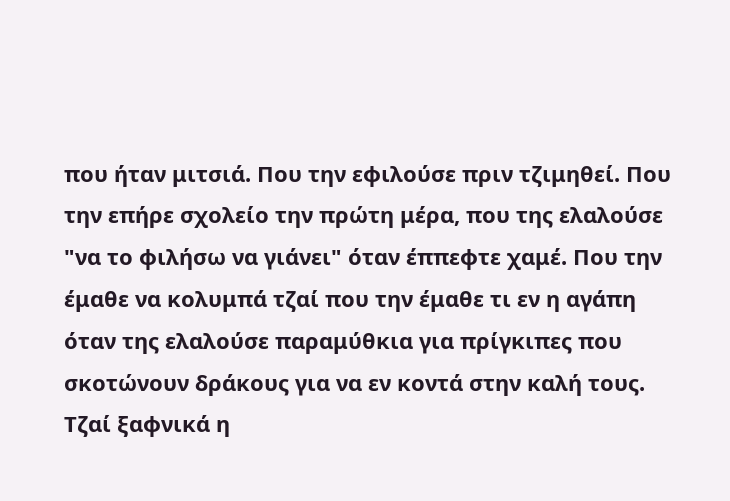που ήταν μιτσιά. Που την εφιλούσε πριν τζιμηθεί. Που την επήρε σχολείο την πρώτη μέρα, που της ελαλούσε "να το φιλήσω να γιάνει" όταν έππεφτε χαμέ. Που την έμαθε να κολυμπά τζαί που την έμαθε τι εν η αγάπη όταν της ελαλούσε παραμύθκια για πρίγκιπες που σκοτώνουν δράκους για να εν κοντά στην καλή τους.
Τζαί ξαφνικά η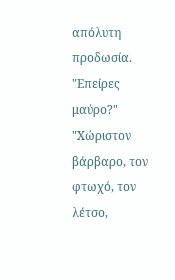απόλυτη προδωσία. "Επείρες μαύρο?" "Χώριστον βάρβαρο, τον φτωχό, τον λέτσο,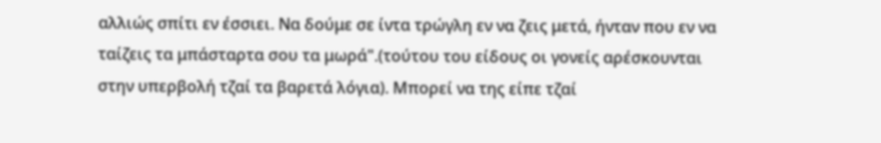αλλιώς σπίτι εν έσσιει. Να δούμε σε ίντα τρώγλη εν να ζεις μετά, ήνταν που εν να ταίζεις τα μπάσταρτα σου τα μωρά".(τούτου του είδους οι γονείς αρέσκουνται στην υπερβολή τζαί τα βαρετά λόγια). Μπορεί να της είπε τζαί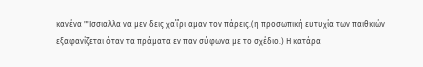κανένα "'Ισσιαλλα να μεν δεις χα΄ί΄ρι αμαν τον πάρεις.(η προσωπική ευτυχία των παιθκιών εξαφανίζεται όταν τα πράματα εν παν σύφωνα με το σχέδιο.) Η κατάρα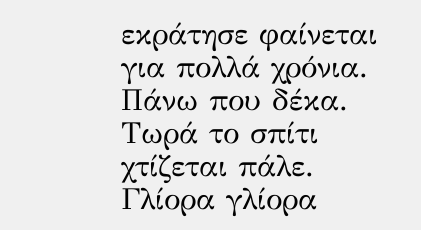εκράτησε φαίνεται για πολλά χρόνια. Πάνω που δέκα. Τωρά το σπίτι χτίζεται πάλε. Γλίορα γλίορα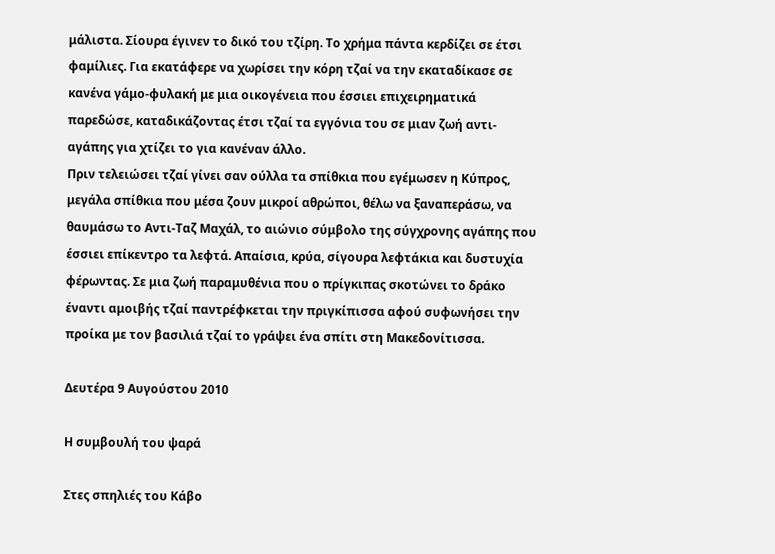μάλιστα. Σίουρα έγινεν το δικό του τζίρη. Το χρήμα πάντα κερδίζει σε έτσι φαμίλιες. Για εκατάφερε να χωρίσει την κόρη τζαί να την εκαταδίκασε σε κανένα γάμο-φυλακή με μια οικογένεια που έσσιει επιχειρηματικά παρεδώσε, καταδικάζοντας έτσι τζαί τα εγγόνια του σε μιαν ζωή αντι-αγάπης για χτίζει το για κανέναν άλλο.
Πριν τελειώσει τζαί γίνει σαν ούλλα τα σπίθκια που εγέμωσεν η Κύπρος, μεγάλα σπίθκια που μέσα ζουν μικροί αθρώποι, θέλω να ξαναπεράσω, να θαυμάσω το Αντι-Ταζ Μαχάλ, το αιώνιο σύμβολο της σύγχρονης αγάπης που έσσιει επίκεντρο τα λεφτά. Απαίσια, κρύα, σίγουρα λεφτάκια και δυστυχία φέρωντας. Σε μια ζωή παραμυθένια που ο πρίγκιπας σκοτώνει το δράκο έναντι αμοιβής τζαί παντρέφκεται την πριγκίπισσα αφού συφωνήσει την προίκα με τον βασιλιά τζαί το γράψει ένα σπίτι στη Μακεδονίτισσα.

Δευτέρα 9 Αυγούστου 2010

Η συμβουλή του ψαρά

Στες σπηλιές του Κάβο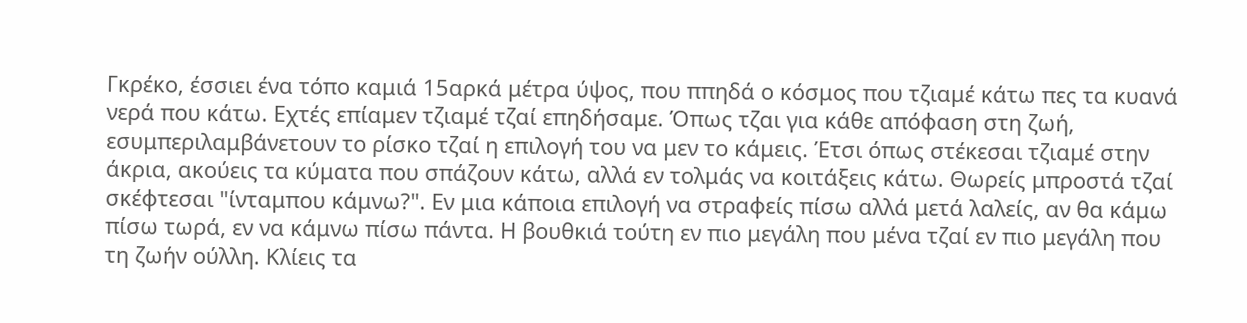Γκρέκο, έσσιει ένα τόπο καμιά 15αρκά μέτρα ύψος, που ππηδά ο κόσμος που τζιαμέ κάτω πες τα κυανά νερά που κάτω. Εχτές επίαμεν τζιαμέ τζαί επηδήσαμε. Όπως τζαι για κάθε απόφαση στη ζωή, εσυμπεριλαμβάνετουν το ρίσκο τζαί η επιλογή του να μεν το κάμεις. Έτσι όπως στέκεσαι τζιαμέ στην άκρια, ακούεις τα κύματα που σπάζουν κάτω, αλλά εν τολμάς να κοιτάξεις κάτω. Θωρείς μπροστά τζαί σκέφτεσαι "ίνταμπου κάμνω?". Εν μια κάποια επιλογή να στραφείς πίσω αλλά μετά λαλείς, αν θα κάμω πίσω τωρά, εν να κάμνω πίσω πάντα. Η βουθκιά τούτη εν πιο μεγάλη που μένα τζαί εν πιο μεγάλη που τη ζωήν ούλλη. Κλίεις τα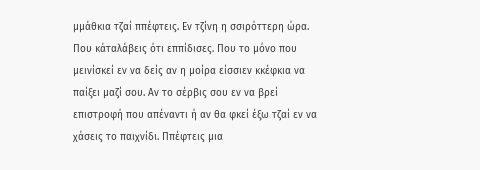μμάθκια τζαί ππέφτεις. Εν τζίνη η σσιρόττερη ώρα. Που κάταλάβεις ότι εππίδισες. Που το μόνο που μεινίσκεί εν να δείς αν η μοίρα είσσιεν κκέφκια να παίξει μαζί σου. Αν το σέρβις σου εν να βρεί επιστροφή που απέναντι ή αν θα φκεί έξω τζαί εν να χάσεις το παιχνίδι. Ππέφτεις μια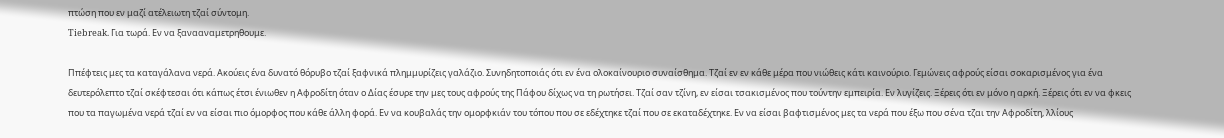πτώση που εν μαζί ατέλειωτη τζαί σύντομη.
Tiebreak. Για τωρά. Εν να ξανααναμετρηθουμε.

Ππέφτεις μες τα καταγάλανα νερά. Ακούεις ένα δυνατό θόρυβο τζαί ξαφνικά πλημμυρίζεις γαλάζιο. Συνηδητοποιάς ότι εν ένα ολοκαίνουριο συναίσθημα. Τζαί εν εν κάθε μέρα που νιώθεις κάτι καινούριο. Γεμώνεις αφρούς είσαι σοκαρισμένος για ένα δευτερόλεπτο τζαί σκέφτεσαι ότι κάπως έτσι ένιωθεν η Αφροδίτη όταν ο Δίας έσυρε την μες τους αφρούς της Πάφου δίχως να τη ρωτήσει. Τζαί σαν τζίνη, εν είσαι τσακισμένος που τούντην εμπειρία. Εν λυγίζεις. Ξέρεις ότι εν μόνο η αρκή. Ξέρεις ότι εν να φκεις που τα παγωμένα νερά τζαί εν να είσαι πιο όμορφος που κάθε άλλη φορά. Εν να κουβαλάς την ομορφκιάν του τόπου που σε εδέχτηκε τζαί που σε εκαταδέχτηκε. Εν να είσαι βαφτισμένος μες τα νερά που έξω που σένα τζαι την Αφροδίτη, λλίους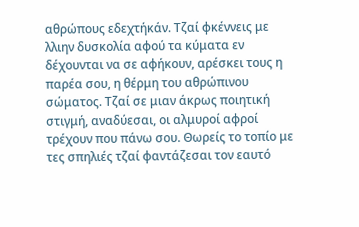αθρώπους εδεχτήκάν. Τζαί φκέννεις με λλιην δυσκολία αφού τα κύματα εν δέχουνται να σε αφήκουν, αρέσκει τους η παρέα σου, η θέρμη του αθρώπινου σώματος. Τζαί σε μιαν άκρως ποιητική στιγμή, αναδύεσαι, οι αλμυροί αφροί τρέχουν που πάνω σου. Θωρείς το τοπίο με τες σπηλιές τζαί φαντάζεσαι τον εαυτό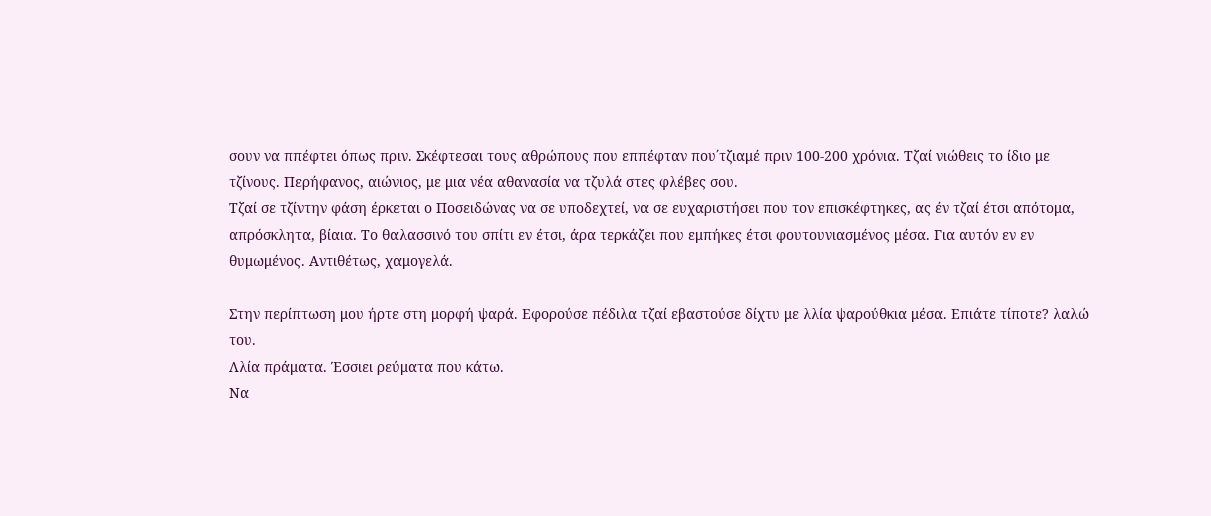σουν να ππέφτει όπως πριν. Σκέφτεσαι τους αθρώπους που εππέφταν που΄τζιαμέ πριν 100-200 χρόνια. Τζαί νιώθεις το ίδιο με τζίνους. Περήφανος, αιώνιος, με μια νέα αθανασία να τζυλά στες φλέβες σου.
Τζαί σε τζίντην φάση έρκεται ο Ποσειδώνας να σε υποδεχτεί, να σε ευχαριστήσει που τον επισκέφτηκες, ας έν τζαί έτσι απότομα, απρόσκλητα, βίαια. Το θαλασσινό του σπίτι εν έτσι, άρα τερκάζει που εμπήκες έτσι φουτουνιασμένος μέσα. Για αυτόν εν εν θυμωμένος. Αντιθέτως, χαμογελά.

Στην περίπτωση μου ήρτε στη μορφή ψαρά. Εφορούσε πέδιλα τζαί εβαστούσε δίχτυ με λλία ψαρούθκια μέσα. Επιάτε τίποτε? λαλώ του.
Λλία πράματα. Έσσιει ρεύματα που κάτω.
Να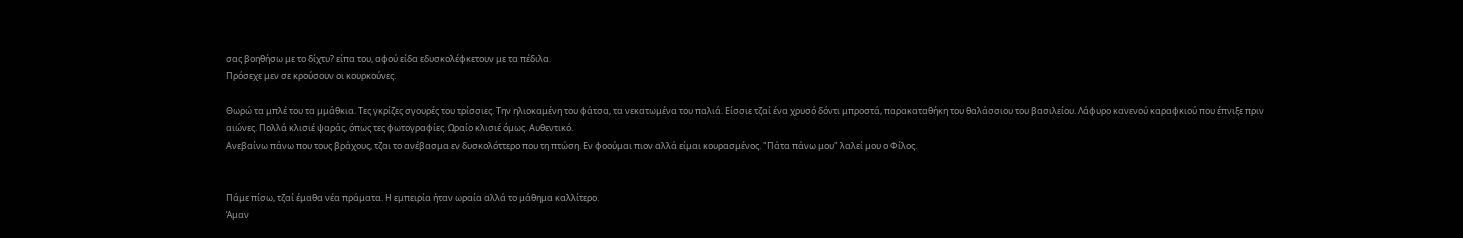σας βοηθήσω με το δίχτυ? είπα του, αφού είδα εδυσκολέφκετουν με τα πέδιλα.
Πρόσεχε μεν σε κρούσουν οι κουρκούνες.

Θωρώ τα μπλέ του τα μμάθκια. Τες γκρίζες σγουρές του τρίσσιες. Την ηλιοκαμένη του φάτσα, τα νεκατωμένα του παλιά. Είσσιε τζαί ένα χρυσό δόντι μπροστά, παρακαταθήκη του θαλάσσιου του βασιλείου. Λάφυρο κανενού καραφκιού που έπνιξε πριν αιώνες. Πολλά κλισιέ ψαράς, όπως τες φωτογραφίες. Ωραίο κλισιέ όμως. Αυθεντικό.
Ανεβαίνω πάνω που τους βράχους, τζαι το ανέβασμα εν δυσκολόττερο που τη πτώση. Εν φοούμαι πιον αλλά είμαι κουρασμένος. "Πάτα πάνω μου" λαλεί μου ο Φίλος.


Πάμε πίσω, τζαί έμαθα νέα πράματα. Η εμπειρία ήταν ωραία αλλά το μάθημα καλλίτερο.
Άμαν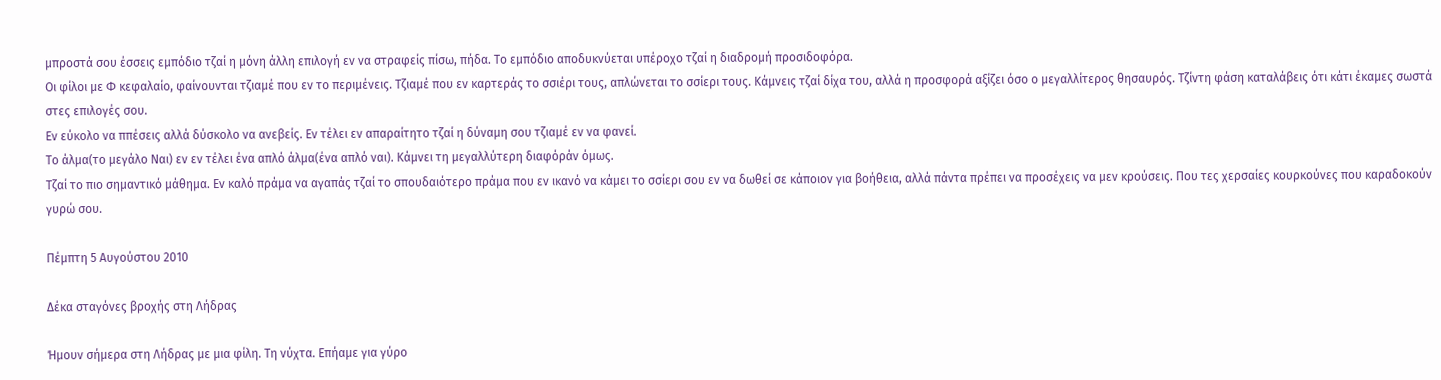μπροστά σου έσσεις εμπόδιο τζαί η μόνη άλλη επιλογή εν να στραφείς πίσω, πήδα. Το εμπόδιο αποδυκνύεται υπέροχο τζαί η διαδρομή προσιδοφόρα.
Οι φίλοι με Φ κεφαλαίο, φαίνουνται τζιαμέ που εν το περιμένεις. Τζιαμέ που εν καρτεράς το σσιέρι τους, απλώνεται το σσίερι τους. Κάμνεις τζαί δίχα του, αλλά η προσφορά αξίζει όσο ο μεγαλλίτερος θησαυρός. Τζίντη φάση καταλάβεις ότι κάτι έκαμες σωστά στες επιλογές σου.
Εν εύκολο να ππέσεις αλλά δύσκολο να ανεβείς. Εν τέλει εν απαραίτητο τζαί η δύναμη σου τζιαμέ εν να φανεί.
Το άλμα(το μεγάλο Ναι) εν εν τέλει ένα απλό άλμα(ένα απλό ναι). Κάμνει τη μεγαλλύτερη διαφόράν όμως.
Τζαί το πιο σημαντικό μάθημα. Εν καλό πράμα να αγαπάς τζαί το σπουδαιότερο πράμα που εν ικανό να κάμει το σσίερι σου εν να δωθεί σε κάποιον για βοήθεια, αλλά πάντα πρέπει να προσέχεις να μεν κρούσεις. Που τες χερσαίες κουρκούνες που καραδοκούν γυρώ σου.

Πέμπτη 5 Αυγούστου 2010

Δέκα σταγόνες βροχής στη Λήδρας

Ήμουν σήμερα στη Λήδρας με μια φίλη. Τη νύχτα. Επήαμε για γύρο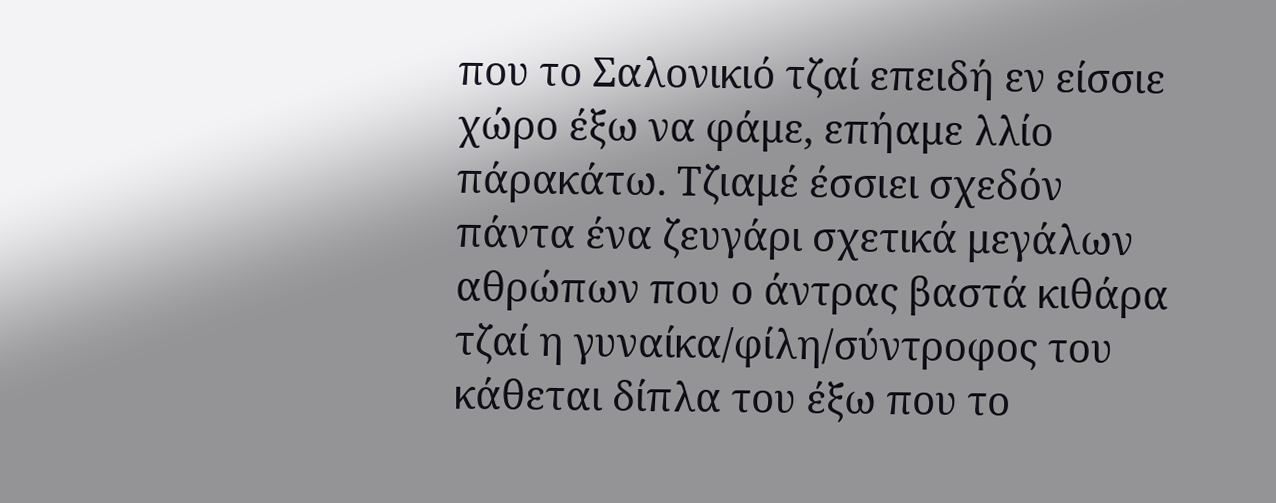που το Σαλονικιό τζαί επειδή εν είσσιε χώρο έξω να φάμε, επήαμε λλίο πάρακάτω. Τζιαμέ έσσιει σχεδόν πάντα ένα ζευγάρι σχετικά μεγάλων αθρώπων που ο άντρας βαστά κιθάρα τζαί η γυναίκα/φίλη/σύντροφος του κάθεται δίπλα του έξω που το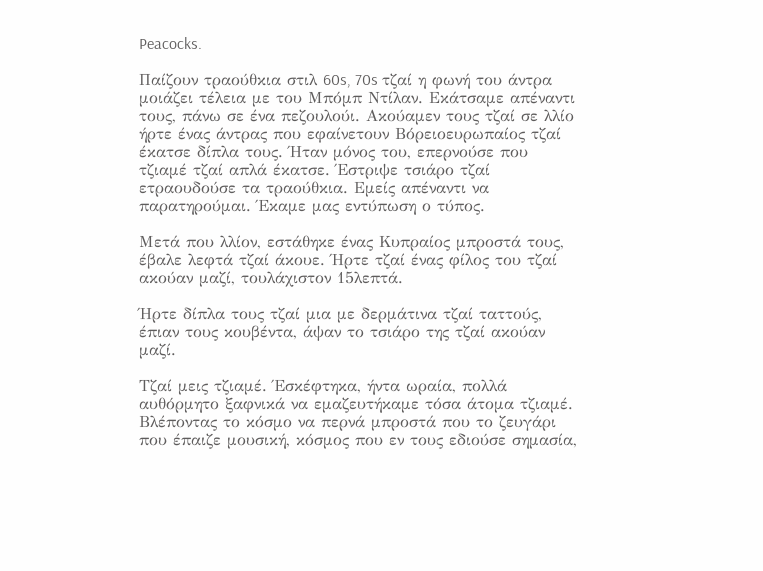Peacocks.

Παίζουν τραούθκια στιλ 60s, 70s τζαί η φωνή του άντρα μοιάζει τέλεια με του Μπόμπ Ντίλαν. Εκάτσαμε απέναντι τους, πάνω σε ένα πεζουλούι. Ακούαμεν τους τζαί σε λλίο ήρτε ένας άντρας που εφαίνετουν Βόρειοευρωπαίος τζαί έκατσε δίπλα τους. Ήταν μόνος του, επερνούσε που τζιαμέ τζαί απλά έκατσε. Έστριψε τσιάρο τζαί ετραουδούσε τα τραούθκια. Εμείς απέναντι να παρατηρούμαι. Έκαμε μας εντύπωση ο τύπος.

Μετά που λλίον, εστάθηκε ένας Κυπραίος μπροστά τους, έβαλε λεφτά τζαί άκουε. Ήρτε τζαί ένας φίλος του τζαί ακούαν μαζί, τουλάχιστον 15λεπτά.

Ήρτε δίπλα τους τζαί μια με δερμάτινα τζαί ταττούς, έπιαν τους κουβέντα, άψαν το τσιάρο της τζαί ακούαν μαζί.

Τζαί μεις τζιαμέ. Έσκέφτηκα, ήντα ωραία, πολλά αυθόρμητο ξαφνικά να εμαζευτήκαμε τόσα άτομα τζιαμέ. Βλέποντας το κόσμο να περνά μπροστά που το ζευγάρι που έπαιζε μουσική, κόσμος που εν τους εδιούσε σημασία,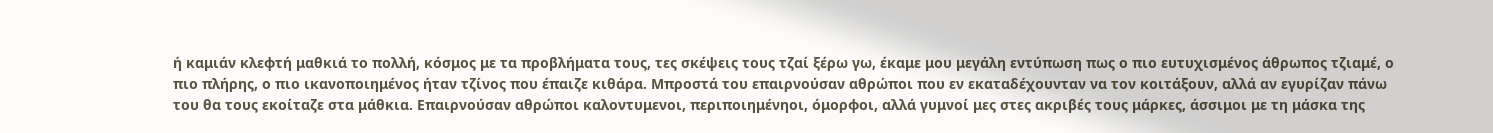ή καμιάν κλεφτή μαθκιά το πολλή, κόσμος με τα προβλήματα τους, τες σκέψεις τους τζαί ξέρω γω, έκαμε μου μεγάλη εντύπωση πως ο πιο ευτυχισμένος άθρωπος τζιαμέ, ο πιο πλήρης, ο πιο ικανοποιημένος ήταν τζίνος που έπαιζε κιθάρα. Μπροστά του επαιρνούσαν αθρώποι που εν εκαταδέχουνταν να τον κοιτάξουν, αλλά αν εγυρίζαν πάνω του θα τους εκοίταζε στα μάθκια. Επαιρνούσαν αθρώποι καλοντυμενοι, περιποιημένηοι, όμορφοι, αλλά γυμνοί μες στες ακριβές τους μάρκες, άσσιμοι με τη μάσκα της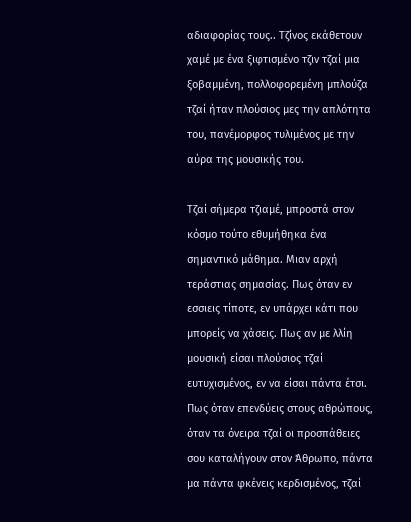αδιαφορίας τους.. Τζίνος εκάθετουν χαμέ με ένα ξιφτισμένο τζιν τζαί μια ξοβαμμένη, πολλοφορεμένη μπλούζα τζαί ήταν πλούσιος μες την απλότητα του, πανέμορφος τυλιμένος με την αύρα της μουσικής του.

Τζαί σήμερα τζιαμέ, μπροστά στον κόσμο τούτο εθυμήθηκα ένα σημαντικό μάθημα. Μιαν αρχή τεράστιας σημασίας. Πως όταν εν εσσιεις τίποτε, εν υπάρχει κάτι που μπορείς να χάσεις. Πως αν με λλίη μουσική είσαι πλούσιος τζαί ευτυχισμένος, εν να είσαι πάντα έτσι. Πως όταν επενδύεις στους αθρώπους, όταν τα όνειρα τζαί οι προσπάθειες σου καταλήγουν στον Άθρωπο, πάντα μα πάντα φκένεις κερδισμένος, τζαί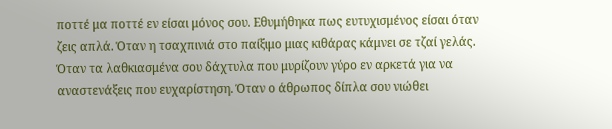ποττέ μα ποττέ εν είσαι μόνος σου. Εθυμήθηκα πως ευτυχισμένος είσαι όταν ζεις απλά. Όταν η τσαχπινιά στο παίξιμο μιας κιθάρας κάμνει σε τζαί γελάς. Όταν τα λαθκιασμένα σου δάχτυλα που μυρίζουν γύρο εν αρκετά για να αναστενάξεις που ευχαρίστηση. Όταν ο άθρωπος δίπλα σου νιώθει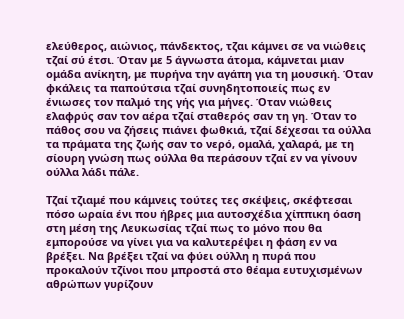ελεύθερος, αιώνιος, πάνδεκτος, τζαι κάμνει σε να νιώθεις τζαί σύ έτσι. Όταν με 5 άγνωστα άτομα, κάμνεται μιαν ομάδα ανίκητη, με πυρήνα την αγάπη για τη μουσική. Όταν φκάλεις τα παπούτσια τζαί συνηδητοποιείς πως εν ένιωσες τον παλμό της γής για μήνες. Όταν νιώθεις ελαφρύς σαν τον αέρα τζαί σταθερός σαν τη γη. Όταν το πάθος σου να ζήσεις πιάνει φωθκιά, τζαί δέχεσαι τα ούλλα τα πράματα της ζωής σαν το νερό, ομαλά, χαλαρά, με τη σίουρη γνώση πως ούλλα θα περάσουν τζαί εν να γίνουν ούλλα λάδι πάλε.

Τζαί τζιαμέ που κάμνεις τούτες τες σκέψεις, σκέφτεσαι πόσο ωραία ένι που ήβρες μια αυτοσχέδια χίππικη όαση στη μέση της Λευκωσίας τζαί πως το μόνο που θα εμπορούσε να γίνει για να καλυτερέψει η φάση εν να βρέξει. Να βρέξει τζαί να φύει ούλλη η πυρά που προκαλούν τζίνοι που μπροστά στο θέαμα ευτυχισμένων αθρώπων γυρίζουν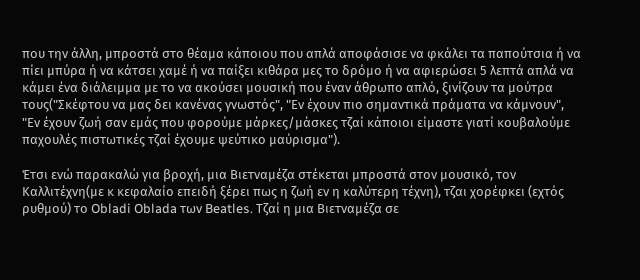που την άλλη, μπροστά στο θέαμα κάποιου που απλά αποφάσισε να φκάλει τα παπούτσια ή να πίει μπύρα ή να κάτσει χαμέ ή να παίξει κιθάρα μες το δρόμο ή να αφιερώσει 5 λεπτά απλά να κάμει ένα διάλειμμα με το να ακούσει μουσική που έναν άθρωπο απλό, ξινίζουν τα μούτρα τους("Σκέφτου να μας δει κανένας γνωστός", "Εν έχουν πιο σημαντικά πράματα να κάμνουν", "Εν έχουν ζωή σαν εμάς που φορούμε μάρκες/μάσκες τζαί κάποιοι είμαστε γιατί κουβαλούμε παχουλές πιστωτικές τζαί έχουμε ψεύτικο μαύρισμα").

Έτσι ενώ παρακαλώ για βροχή, μια Βιετναμέζα στέκεται μπροστά στον μουσικό, τον Καλλιτέχνη(με κ κεφαλαίο επειδή ξέρει πως η ζωή εν η καλύτερη τέχνη), τζαι χορέφκει (εχτός ρυθμού) το Obladi Oblada των Beatles. Τζαί η μια Βιετναμέζα σε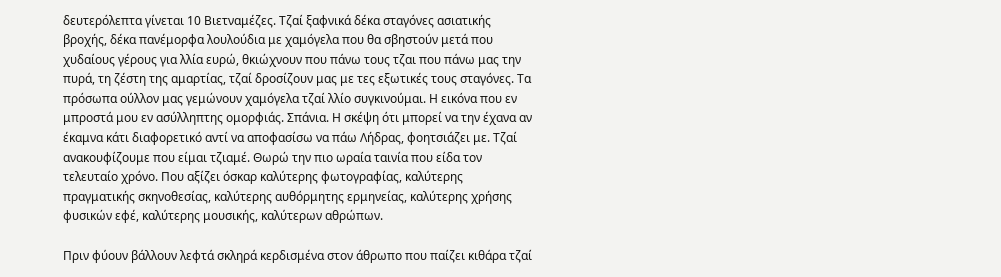δευτερόλεπτα γίνεται 10 Βιετναμέζες. Τζαί ξαφνικά δέκα σταγόνες ασιατικής βροχής, δέκα πανέμορφα λουλούδια με χαμόγελα που θα σβηστούν μετά που χυδαίους γέρους για λλία ευρώ, θκιώχνουν που πάνω τους τζαι που πάνω μας την πυρά, τη ζέστη της αμαρτίας, τζαί δροσίζουν μας με τες εξωτικές τους σταγόνες. Τα πρόσωπα ούλλον μας γεμώνουν χαμόγελα τζαί λλίο συγκινούμαι. Η εικόνα που εν μπροστά μου εν ασύλληπτης ομορφιάς. Σπάνια. Η σκέψη ότι μπορεί να την έχανα αν έκαμνα κάτι διαφορετικό αντί να αποφασίσω να πάω Λήδρας, φοητσιάζει με. Τζαί ανακουφίζουμε που είμαι τζιαμέ. Θωρώ την πιο ωραία ταινία που είδα τον τελευταίο χρόνο. Που αξίζει όσκαρ καλύτερης φωτογραφίας, καλύτερης πραγματικής σκηνοθεσίας, καλύτερης αυθόρμητης ερμηνείας, καλύτερης χρήσης φυσικών εφέ, καλύτερης μουσικής, καλύτερων αθρώπων.

Πριν φύουν βάλλουν λεφτά σκληρά κερδισμένα στον άθρωπο που παίζει κιθάρα τζαί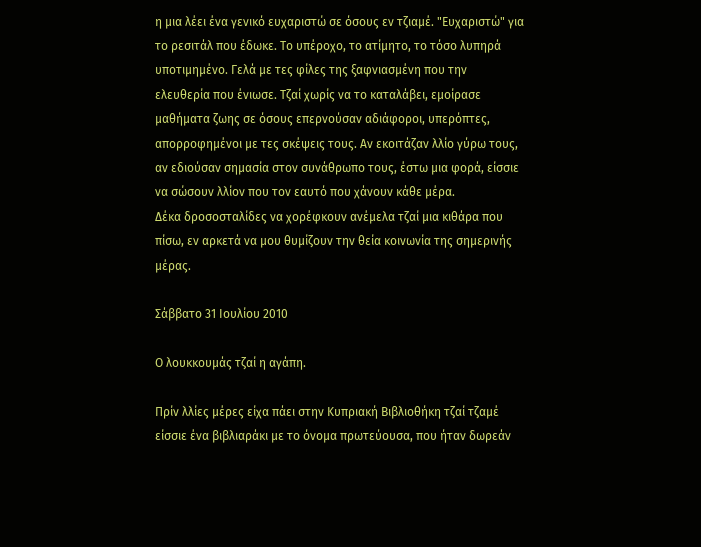η μια λέει ένα γενικό ευχαριστώ σε όσους εν τζιαμέ. "Ευχαριστώ" για το ρεσιτάλ που έδωκε. Το υπέροχο, το ατίμητο, το τόσο λυπηρά υποτιμημένο. Γελά με τες φίλες της ξαφνιασμένη που την ελευθερία που ένιωσε. Τζαί χωρίς να το καταλάβει, εμοίρασε μαθήματα ζωης σε όσους επερνούσαν αδιάφοροι, υπερόπτες, απορροφημένοι με τες σκέψεις τους. Αν εκοιτάζαν λλίο γύρω τους, αν εδιούσαν σημασία στον συνάθρωπο τους, έστω μια φορά, είσσιε να σώσουν λλίον που τον εαυτό που χάνουν κάθε μέρα.
Δέκα δροσοσταλίδες να χορέφκουν ανέμελα τζαί μια κιθάρα που πίσω, εν αρκετά να μου θυμίζουν την θεία κοινωνία της σημερινής μέρας.

Σάββατο 31 Ιουλίου 2010

Ο λουκκουμάς τζαί η αγάπη.

Πρίν λλίες μέρες είχα πάει στην Κυπριακή Βιβλιοθήκη τζαί τζαμέ είσσιε ένα βιβλιαράκι με το όνομα πρωτεύουσα, που ήταν δωρεάν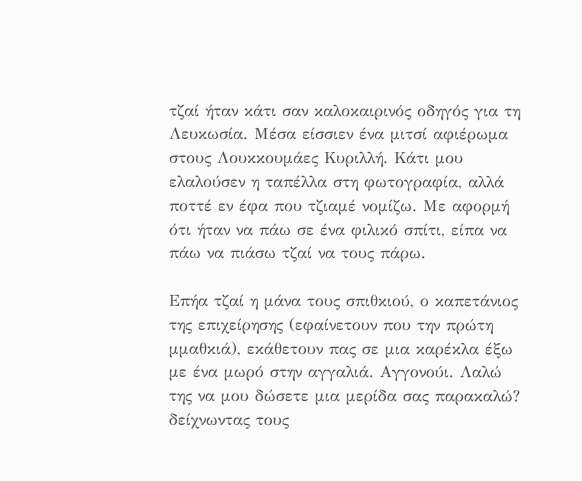τζαί ήταν κάτι σαν καλοκαιρινός οδηγός για τη Λευκωσία. Μέσα είσσιεν ένα μιτσί αφιέρωμα στους Λουκκουμάες Κυριλλή. Κάτι μου ελαλούσεν η ταπέλλα στη φωτογραφία, αλλά ποττέ εν έφα που τζιαμέ νομίζω. Με αφορμή ότι ήταν να πάω σε ένα φιλικό σπίτι, είπα να πάω να πιάσω τζαί να τους πάρω.

Επήα τζαί η μάνα τους σπιθκιού, ο καπετάνιος της επιχείρησης (εφαίνετουν που την πρώτη μμαθκιά), εκάθετουν πας σε μια καρέκλα έξω με ένα μωρό στην αγγαλιά. Αγγονούι. Λαλώ της να μου δώσετε μια μερίδα σας παρακαλώ? δείχνωντας τους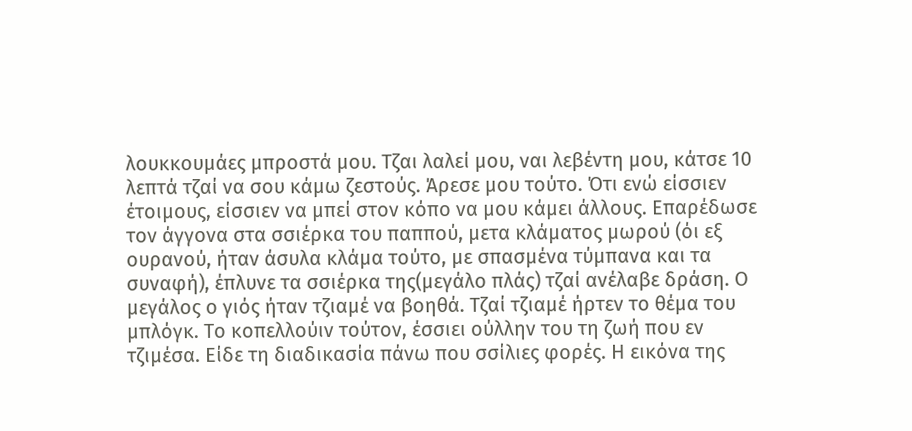λουκκουμάες μπροστά μου. Τζαι λαλεί μου, ναι λεβέντη μου, κάτσε 10 λεπτά τζαί να σου κάμω ζεστούς. Άρεσε μου τούτο. Ότι ενώ είσσιεν έτοιμους, είσσιεν να μπεί στον κόπο να μου κάμει άλλους. Επαρέδωσε τον άγγονα στα σσιέρκα του παππού, μετα κλάματος μωρού (όι εξ ουρανού, ήταν άσυλα κλάμα τούτο, με σπασμένα τύμπανα και τα συναφή), έπλυνε τα σσιέρκα της(μεγάλο πλάς) τζαί ανέλαβε δράση. Ο μεγάλος ο γιός ήταν τζιαμέ να βοηθά. Τζαί τζιαμέ ήρτεν το θέμα του μπλόγκ. Το κοπελλούιν τούτον, έσσιει ούλλην του τη ζωή που εν τζιμέσα. Είδε τη διαδικασία πάνω που σσίλιες φορές. Η εικόνα της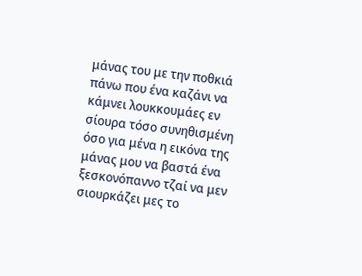μάνας του με την ποθκιά πάνω που ένα καζάνι να κάμνει λουκκουμάες εν σίουρα τόσο συνηθισμένη όσο για μένα η εικόνα της μάνας μου να βαστά ένα ξεσκονόπαννο τζαί να μεν σιουρκάζει μες το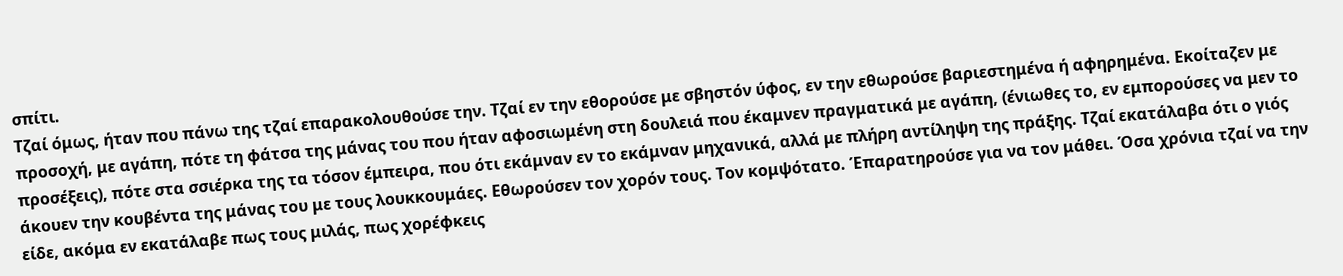σπίτι.
Τζαί όμως, ήταν που πάνω της τζαί επαρακολουθούσε την. Τζαί εν την εθορούσε με σβηστόν ύφος, εν την εθωρούσε βαριεστημένα ή αφηρημένα. Εκοίταζεν με προσοχή, με αγάπη, πότε τη φάτσα της μάνας του που ήταν αφοσιωμένη στη δουλειά που έκαμνεν πραγματικά με αγάπη, (ένιωθες το, εν εμπορούσες να μεν το προσέξεις), πότε στα σσιέρκα της τα τόσον έμπειρα, που ότι εκάμναν εν το εκάμναν μηχανικά, αλλά με πλήρη αντίληψη της πράξης. Τζαί εκατάλαβα ότι ο γιός άκουεν την κουβέντα της μάνας του με τους λουκκουμάες. Εθωρούσεν τον χορόν τους. Τον κομψότατο. Έπαρατηρούσε για να τον μάθει. Όσα χρόνια τζαί να την είδε, ακόμα εν εκατάλαβε πως τους μιλάς, πως χορέφκεις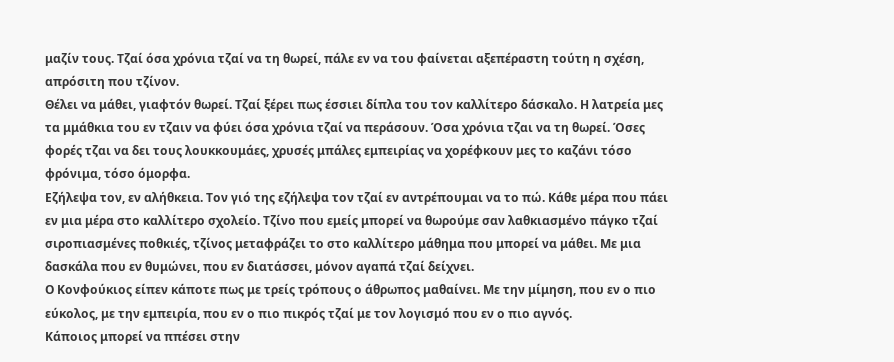μαζίν τους. Τζαί όσα χρόνια τζαί να τη θωρεί, πάλε εν να του φαίνεται αξεπέραστη τούτη η σχέση, απρόσιτη που τζίνον.
Θέλει να μάθει, γιαφτόν θωρεί. Τζαί ξέρει πως έσσιει δίπλα του τον καλλίτερο δάσκαλο. Η λατρεία μες τα μμάθκια του εν τζαιν να φύει όσα χρόνια τζαί να περάσουν. Όσα χρόνια τζαι να τη θωρεί. Όσες φορές τζαι να δει τους λουκκουμάες, χρυσές μπάλες εμπειρίας να χορέφκουν μες το καζάνι τόσο φρόνιμα, τόσο όμορφα.
Εζήλεψα τον, εν αλήθκεια. Τον γιό της εζήλεψα τον τζαί εν αντρέπουμαι να το πώ. Κάθε μέρα που πάει εν μια μέρα στο καλλίτερο σχολείο. Τζίνο που εμείς μπορεί να θωρούμε σαν λαθκιασμένο πάγκο τζαί σιροπιασμένες ποθκιές, τζίνος μεταφράζει το στο καλλίτερο μάθημα που μπορεί να μάθει. Με μια δασκάλα που εν θυμώνει, που εν διατάσσει, μόνον αγαπά τζαί δείχνει.
Ο Κονφούκιος είπεν κάποτε πως με τρείς τρόπους ο άθρωπος μαθαίνει. Με την μίμηση, που εν ο πιο εύκολος, με την εμπειρία, που εν ο πιο πικρός τζαί με τον λογισμό που εν ο πιο αγνός.
Κάποιος μπορεί να ππέσει στην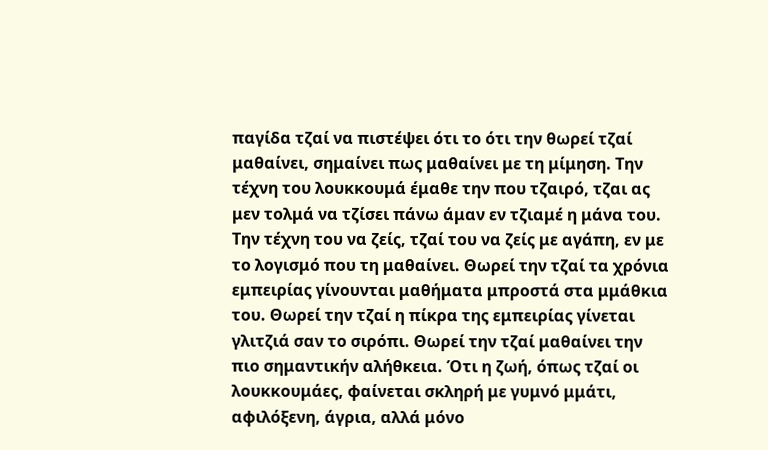παγίδα τζαί να πιστέψει ότι το ότι την θωρεί τζαί μαθαίνει, σημαίνει πως μαθαίνει με τη μίμηση. Την τέχνη του λουκκουμά έμαθε την που τζαιρό, τζαι ας μεν τολμά να τζίσει πάνω άμαν εν τζιαμέ η μάνα του. Την τέχνη του να ζείς, τζαί του να ζείς με αγάπη, εν με το λογισμό που τη μαθαίνει. Θωρεί την τζαί τα χρόνια εμπειρίας γίνουνται μαθήματα μπροστά στα μμάθκια του. Θωρεί την τζαί η πίκρα της εμπειρίας γίνεται γλιτζιά σαν το σιρόπι. Θωρεί την τζαί μαθαίνει την πιο σημαντικήν αλήθκεια. Ότι η ζωή, όπως τζαί οι λουκκουμάες, φαίνεται σκληρή με γυμνό μμάτι, αφιλόξενη, άγρια, αλλά μόνο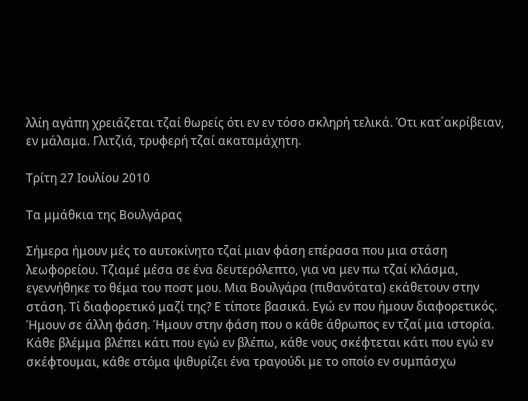λλίη αγάπη χρειάζεται τζαί θωρείς ότι εν εν τόσο σκληρή τελικά. Ότι κατ΄ακρίβειαν, εν μάλαμα. Γλιτζιά, τρυφερή τζαί ακαταμάχητη.

Τρίτη 27 Ιουλίου 2010

Τα μμάθκια της Βουλγάρας

Σήμερα ήμουν μές το αυτοκίνητο τζαί μιαν φάση επέρασα που μια στάση λεωφορείου. Τζιαμέ μέσα σε ένα δευτερόλεπτο, για να μεν πω τζαί κλάσμα, εγεννήθηκε το θέμα του ποστ μου. Μια Βουλγάρα (πιθανότατα) εκάθετουν στην στάση. Τί διαφορετικό μαζί της? Ε τίποτε βασικά. Εγώ εν που ήμουν διαφορετικός. Ήμουν σε άλλη φάση. Ήμουν στην φάση που ο κάθε άθρωπος εν τζαί μια ιστορία. Κάθε βλέμμα βλέπει κάτι που εγώ εν βλέπω, κάθε νους σκέφτεται κάτι που εγώ εν σκέφτουμαι, κάθε στόμα ψιθυρίζει ένα τραγούδι με το οποίο εν συμπάσχω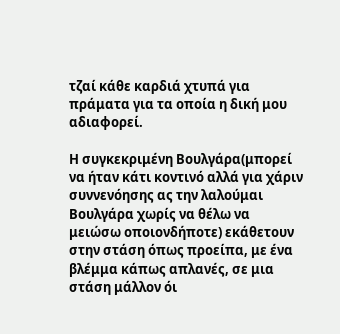τζαί κάθε καρδιά χτυπά για πράματα για τα οποία η δική μου αδιαφορεί.

Η συγκεκριμένη Βουλγάρα(μπορεί να ήταν κάτι κοντινό αλλά για χάριν συννενόησης ας την λαλούμαι Βουλγάρα χωρίς να θέλω να μειώσω οποιονδήποτε) εκάθετουν στην στάση όπως προείπα, με ένα βλέμμα κάπως απλανές, σε μια στάση μάλλον όι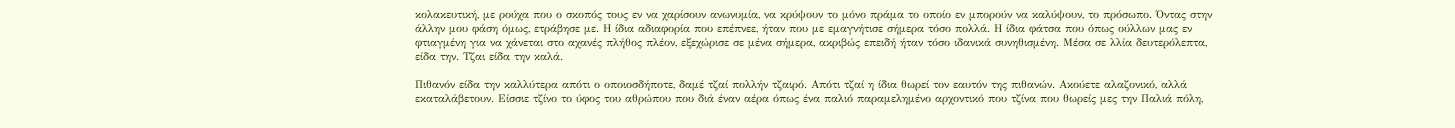κολακευτική, με ρούχα που ο σκοπός τους εν να χαρίσουν ανωνυμία, να κρύψουν το μόνο πράμα το οποίο εν μπορούν να καλύψουν, το πρόσωπο. Όντας στην άλλην μου φάση όμως, ετράβησε με. Η ίδια αδιαφορία που επέπνεε, ήταν που με εμαγνήτισε σήμερα τόσο πολλά. Η ίδια φάτσα που όπως ούλλων μας εν φτιαγμένη για να χάνεται στο αχανές πλήθος πλέον, εξεχώρισε σε μένα σήμερα, ακριβώς επειδή ήταν τόσο ιδανικά συνηθισμένη. Μέσα σε λλία δευτερόλεπτα, είδα την. Τζαι είδα την καλά.

Πιθανόν είδα την καλλύτερα απότι ο οποιοσδήποτε, δαμέ τζαί πολλήν τζαιρό. Απότι τζαί η ίδια θωρεί τον εαυτόν της πιθανών. Ακούετε αλαζονικό, αλλά εκαταλάβετουν. Είσσιε τζίνο το ύφος του αθρώπου που διά έναν αέρα όπως ένα παλιό παραμελημένο αρχοντικό που τζίνα που θωρείς μες την Παλιά πόλη,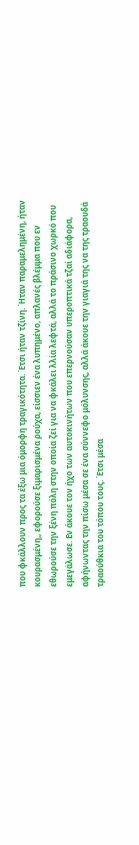που φκάλλουν προς τα έξω μια όμορφη τραγικότητα. Έτσι ήταν τζίνη. Ήταν παραμελημένη, ήταν κουρασμένη,, εφορούσε ξιμαρισμένα ρούχα, είσσιεν ένα λυπημένο, απλανές βλέμμα που εν εθωρούσε την ξένη πόλη στην οποία ζεί για να φκάλει λλία λεφτά, αλλά το πράσινο χωρκό που εμεγάλωσε. Εν άκουε τον ήχο των αυτοκινήτων που επερνούσαν υπεροπτικά τζαί αδιάφορα, αφήνωντας την πίσω μέσα σε ένα σύννεφο μόλυνσης, αλλά άκουε την γιαγιά της να της τραουδά τραούθκια του τόπου τους. Έτσι μέσα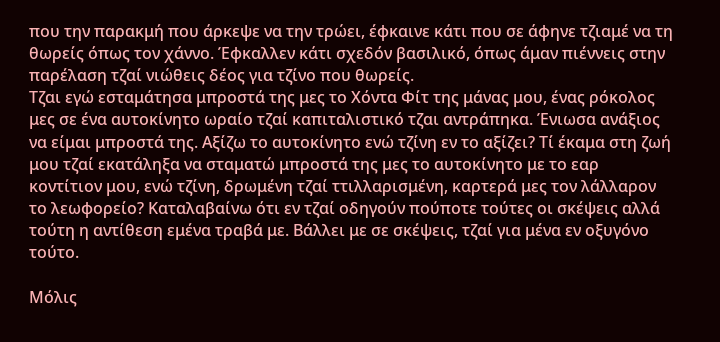που την παρακμή που άρκεψε να την τρώει, έφκαινε κάτι που σε άφηνε τζιαμέ να τη θωρείς όπως τον χάννο. Έφκαλλεν κάτι σχεδόν βασιλικό, όπως άμαν πιέννεις στην παρέλαση τζαί νιώθεις δέος για τζίνο που θωρείς.
Τζαι εγώ εσταμάτησα μπροστά της μες το Χόντα Φίτ της μάνας μου, ένας ρόκολος μες σε ένα αυτοκίνητο ωραίο τζαί καπιταλιστικό τζαι αντράπηκα. Ένιωσα ανάξιος να είμαι μπροστά της. Αξίζω το αυτοκίνητο ενώ τζίνη εν το αξίζει? Τί έκαμα στη ζωή μου τζαί εκατάληξα να σταματώ μπροστά της μες το αυτοκίνητο με το εαρ κοντίτιον μου, ενώ τζίνη, δρωμένη τζαί ττιλλαρισμένη, καρτερά μες τον λάλλαρον το λεωφορείο? Καταλαβαίνω ότι εν τζαί οδηγούν πούποτε τούτες οι σκέψεις αλλά τούτη η αντίθεση εμένα τραβά με. Βάλλει με σε σκέψεις, τζαί για μένα εν οξυγόνο τούτο.

Μόλις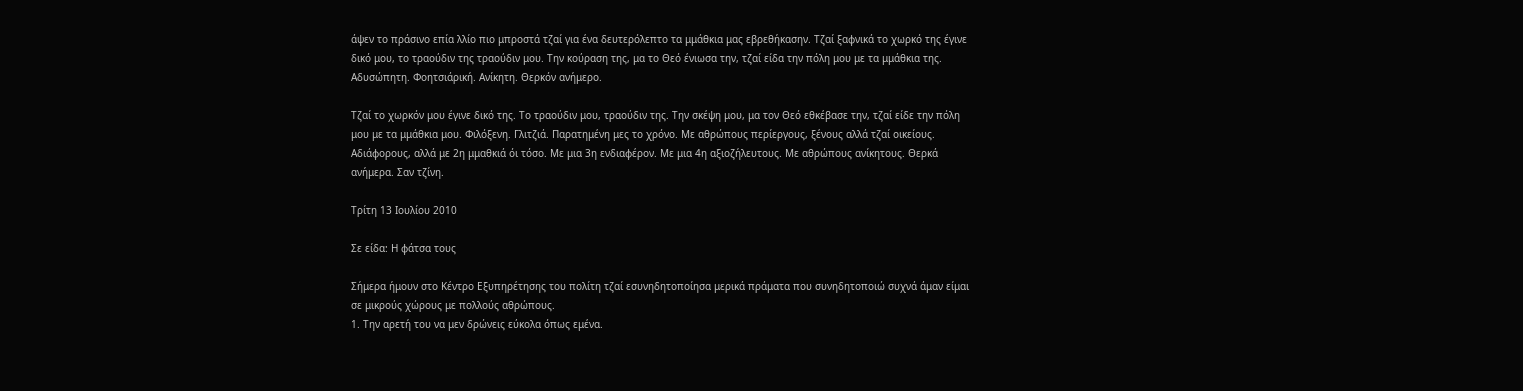άψεν το πράσινο επία λλίο πιο μπροστά τζαί για ένα δευτερόλεπτο τα μμάθκια μας εβρεθήκασην. Τζαί ξαφνικά το χωρκό της έγινε δικό μου, το τραούδιν της τραούδιν μου. Την κούραση της, μα το Θεό ένιωσα την, τζαί είδα την πόλη μου με τα μμάθκια της. Αδυσώπητη. Φοητσιάρική. Ανίκητη. Θερκόν ανήμερο.

Τζαί το χωρκόν μου έγινε δικό της. Το τραούδιν μου, τραούδιν της. Την σκέψη μου, μα τον Θεό εθκέβασε την, τζαί είδε την πόλη μου με τα μμάθκια μου. Φιλόξενη. Γλιτζιά. Παρατημένη μες το χρόνο. Με αθρώπους περίεργους, ξένους αλλά τζαί οικείους. Αδιάφορους, αλλά με 2η μμαθκιά όι τόσο. Με μια 3η ενδιαφέρον. Με μια 4η αξιοζήλευτους. Με αθρώπους ανίκητους. Θερκά ανήμερα. Σαν τζίνη.

Τρίτη 13 Ιουλίου 2010

Σε είδα: Η φάτσα τους

Σήμερα ήμουν στο Κέντρο Εξυπηρέτησης του πολίτη τζαί εσυνηδητοποίησα μερικά πράματα που συνηδητοποιώ συχνά άμαν είμαι σε μικρούς χώρους με πολλούς αθρώπους.
1. Την αρετή του να μεν δρώνεις εύκολα όπως εμένα.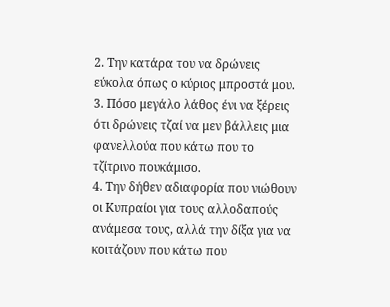2. Την κατάρα του να δρώνεις εύκολα όπως ο κύριος μπροστά μου.
3. Πόσο μεγάλο λάθος ένι να ξέρεις ότι δρώνεις τζαί να μεν βάλλεις μια φανελλούα που κάτω που το τζίτρινο πουκάμισο.
4. Την δήθεν αδιαφορία που νιώθουν οι Κυπραίοι για τους αλλοδαπούς ανάμεσα τους, αλλά την δίξα για να κοιτάζουν που κάτω που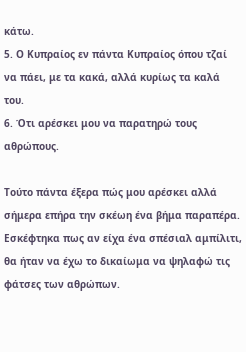κάτω.
5. Ο Κυπραίος εν πάντα Κυπραίος όπου τζαί να πάει, με τα κακά, αλλά κυρίως τα καλά του.
6. Ότι αρέσκει μου να παρατηρώ τους αθρώπους.

Τούτο πάντα έξερα πώς μου αρέσκει αλλά σήμερα επήρα την σκέωη ένα βήμα παραπέρα. Εσκέφτηκα πως αν είχα ένα σπέσιαλ αμπίλιτι, θα ήταν να έχω το δικαίωμα να ψηλαφώ τις φάτσες των αθρώπων.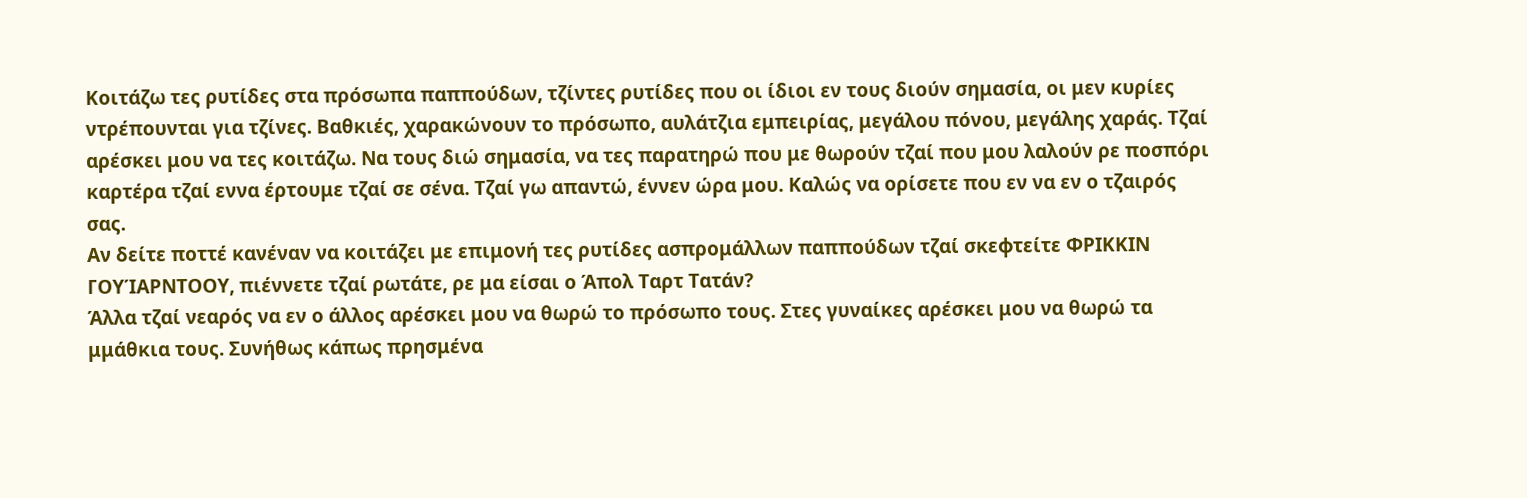Κοιτάζω τες ρυτίδες στα πρόσωπα παππούδων, τζίντες ρυτίδες που οι ίδιοι εν τους διούν σημασία, οι μεν κυρίες ντρέπουνται για τζίνες. Βαθκιές, χαρακώνουν το πρόσωπο, αυλάτζια εμπειρίας, μεγάλου πόνου, μεγάλης χαράς. Τζαί αρέσκει μου να τες κοιτάζω. Να τους διώ σημασία, να τες παρατηρώ που με θωρούν τζαί που μου λαλούν ρε ποσπόρι καρτέρα τζαί εννα έρτουμε τζαί σε σένα. Τζαί γω απαντώ, έννεν ώρα μου. Καλώς να ορίσετε που εν να εν ο τζαιρός σας.
Αν δείτε ποττέ κανέναν να κοιτάζει με επιμονή τες ρυτίδες ασπρομάλλων παππούδων τζαί σκεφτείτε ΦΡΙΚΚΙΝ ΓΟΥΊΑΡΝΤΟΟΥ, πιέννετε τζαί ρωτάτε, ρε μα είσαι ο Άπολ Ταρτ Τατάν?
Άλλα τζαί νεαρός να εν ο άλλος αρέσκει μου να θωρώ το πρόσωπο τους. Στες γυναίκες αρέσκει μου να θωρώ τα μμάθκια τους. Συνήθως κάπως πρησμένα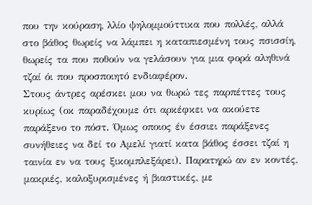που την κούραση, λλίο ψηλομμούττικα που πολλές, αλλά στο βάθος θωρείς να λάμπει η καταπιεσμένη τους πσισσίη, θωρείς τα που ποθούν να γελάσουν για μια φορά αληθινά τζαί όι που προσποιητό ενδιαφέρον.
Στους άντρες αρέσκει μου να θωρώ τες παρπέττες τους κυρίως (οκ παραδέχουμε ότι αρκέφκει να ακούετε παράξενο το πόστ. Όμως οποιος έν έσσιει παράξενες συνήθειες να δεί το Αμελί γιατί κατα βάθος έσσει τζαί η ταινία εν να τους ξικομπλεξάρει). Παρατηρώ αν εν κοντές, μακριές, καλοξυρισμένες ή βιαστικές, με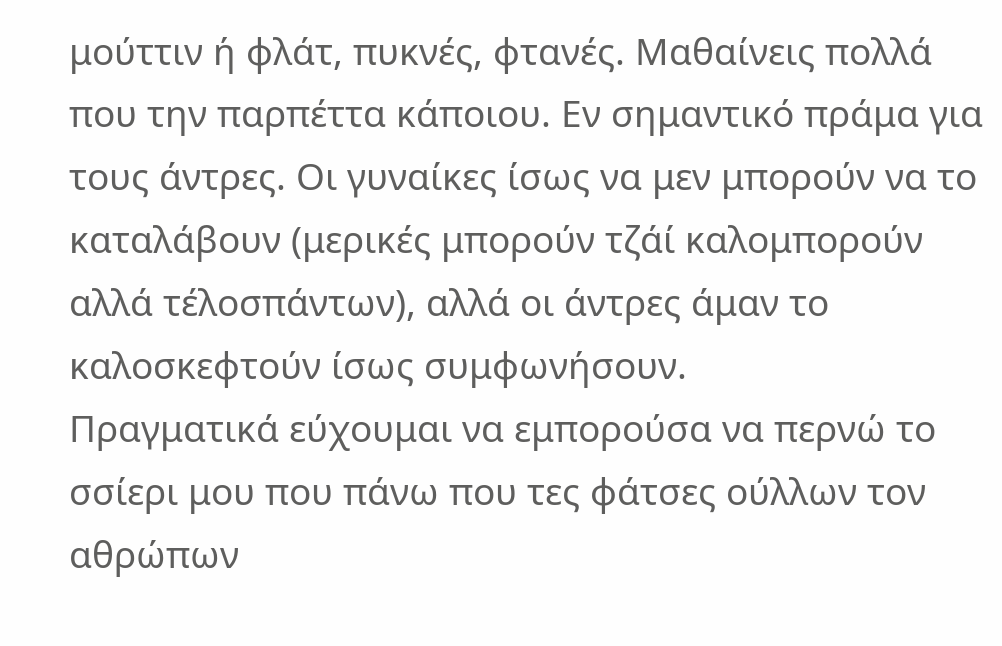μούττιν ή φλάτ, πυκνές, φτανές. Μαθαίνεις πολλά που την παρπέττα κάποιου. Εν σημαντικό πράμα για τους άντρες. Οι γυναίκες ίσως να μεν μπορούν να το καταλάβουν (μερικές μπορούν τζάί καλομπορούν αλλά τέλοσπάντων), αλλά οι άντρες άμαν το καλοσκεφτούν ίσως συμφωνήσουν.
Πραγματικά εύχουμαι να εμπορούσα να περνώ το σσίερι μου που πάνω που τες φάτσες ούλλων τον αθρώπων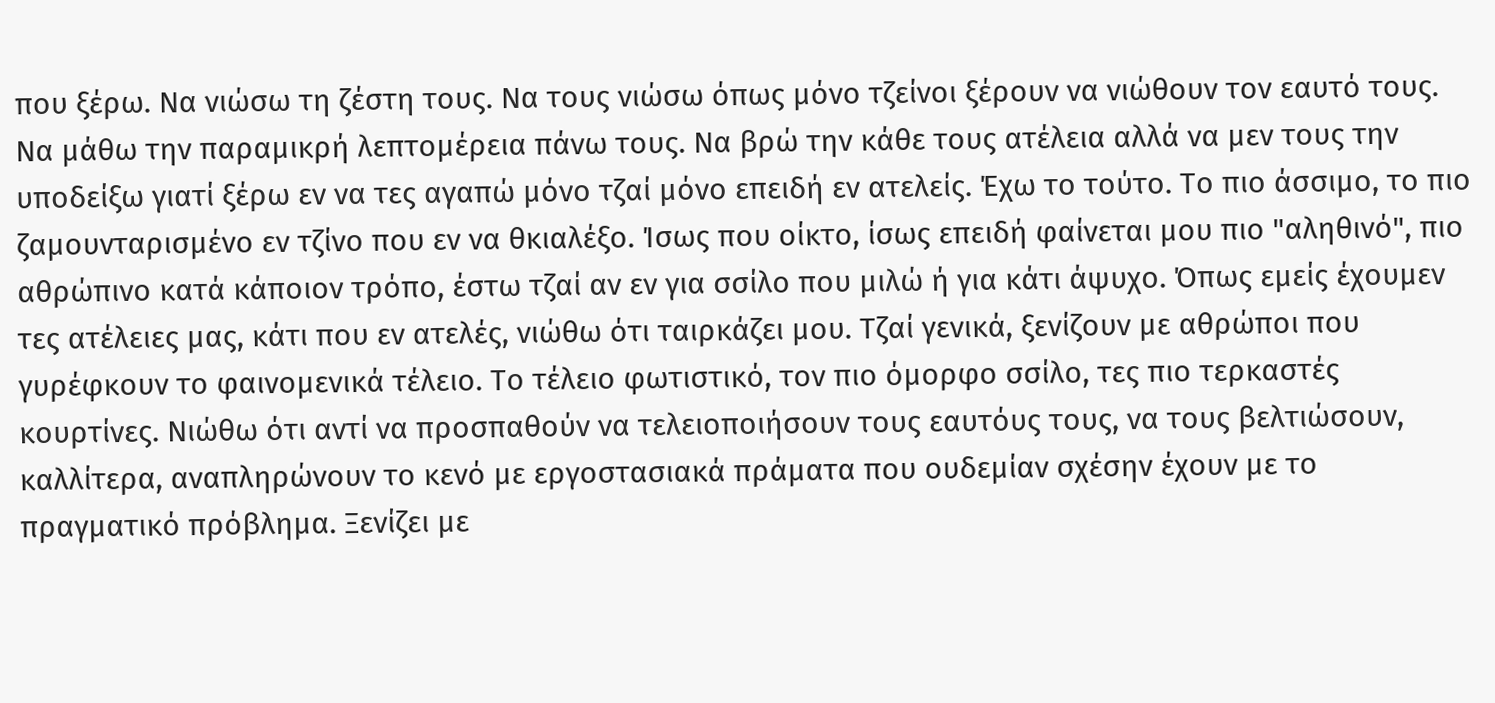που ξέρω. Να νιώσω τη ζέστη τους. Να τους νιώσω όπως μόνο τζείνοι ξέρουν να νιώθουν τον εαυτό τους. Να μάθω την παραμικρή λεπτομέρεια πάνω τους. Να βρώ την κάθε τους ατέλεια αλλά να μεν τους την υποδείξω γιατί ξέρω εν να τες αγαπώ μόνο τζαί μόνο επειδή εν ατελείς. Έχω το τούτο. Το πιο άσσιμο, το πιο ζαμουνταρισμένο εν τζίνο που εν να θκιαλέξο. Ίσως που οίκτο, ίσως επειδή φαίνεται μου πιο "αληθινό", πιο αθρώπινο κατά κάποιον τρόπο, έστω τζαί αν εν για σσίλο που μιλώ ή για κάτι άψυχο. Όπως εμείς έχουμεν τες ατέλειες μας, κάτι που εν ατελές, νιώθω ότι ταιρκάζει μου. Τζαί γενικά, ξενίζουν με αθρώποι που γυρέφκουν το φαινομενικά τέλειο. Το τέλειο φωτιστικό, τον πιο όμορφο σσίλο, τες πιο τερκαστές κουρτίνες. Νιώθω ότι αντί να προσπαθούν να τελειοποιήσουν τους εαυτόυς τους, να τους βελτιώσουν, καλλίτερα, αναπληρώνουν το κενό με εργοστασιακά πράματα που ουδεμίαν σχέσην έχουν με το πραγματικό πρόβλημα. Ξενίζει με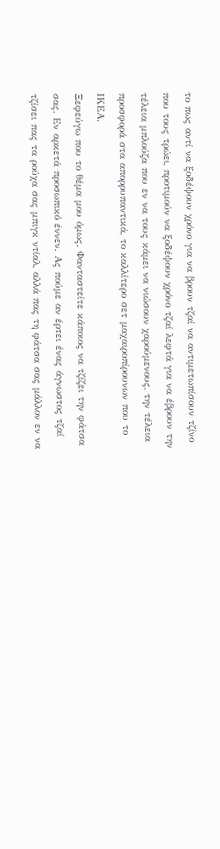το πως αντί να ξοδέψουν χρόνο για να βρουν τζαί να αντιμετωπίσουν τζίνο που τους τρώει, προτιμούν να ξοδέψουν χρόνο τζαί λεφτά για να έβρουν την τέλεια μπλούζα που εν να τους κάμει να νιώσουν χαρούμενους, την τέλεια προσφορά στα απορρυπαντικά, το καλλίτερο σετ μαχαιροπίρουνων που το ΙΚΕΑ.
Ξεφεύγω που το θέμα μου όμως. Φανταστείτε κάποιος να τζίζει την φάτσα σας. Εν αρκετά προσωπικό έννεν. Ας πούμε αν έρτει ένας άγνωστος τζαί τζίσει πας τα ρούχα σας μπιγκ ντίαλ, αλλά πας τη φάτσα σας μάλλον εν να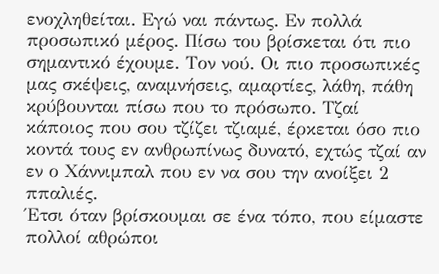ενοχληθείται. Εγώ ναι πάντως. Εν πολλά προσωπικό μέρος. Πίσω του βρίσκεται ότι πιο σημαντικό έχουμε. Τον νού. Οι πιο προσωπικές μας σκέψεις, αναμνήσεις, αμαρτίες, λάθη, πάθη κρύβουνται πίσω που το πρόσωπο. Τζαί κάποιος που σου τζίζει τζιαμέ, έρκεται όσο πιο κοντά τους εν ανθρωπίνως δυνατό, εχτώς τζαί αν εν ο Χάννιμπαλ που εν να σου την ανοίξει 2 ππαλιές.
Έτσι όταν βρίσκουμαι σε ένα τόπο, που είμαστε πολλοί αθρώποι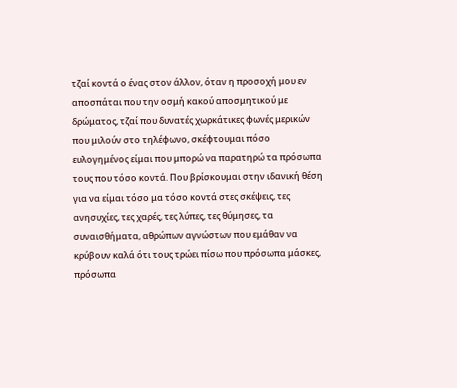τζαί κοντά ο ένας στον άλλον, όταν η προσοχή μου εν αποσπάται που την οσμή κακού αποσμητικού με δρώματος, τζαί που δυνατές χωρκάτικες φωνές μερικών που μιλούν στο τηλέφωνο, σκέφτουμαι πόσο ευλογημένος είμαι που μπορώ να παρατηρώ τα πρόσωπα τους που τόσο κοντά. Που βρίσκουμαι στην ιδανική θέση για να είμαι τόσο μα τόσο κοντά στες σκέψεις, τες ανησυχίες, τες χαρές, τες λύπες, τες θύμησες, τα συναισθήματα, αθρώπων αγνώστων που εμάθαν να κρύβουν καλά ότι τους τρώει πίσω που πρόσωπα μάσκες, πρόσωπα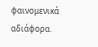φαινομενικά αδιάφορα.